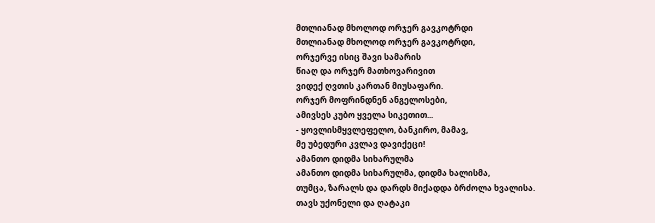მთლიანად მხოლოდ ორჯერ გავკოტრდი
მთლიანად მხოლოდ ორჯერ გავკოტრდი,
ორჯერვე ისიც შავი სამარის
წიაღ და ორჯერ მათხოვარივით
ვიდექ ღვთის კართან მიუსაფარი.
ორჯერ მოფრინდნენ ანგელოსები,
ამივსეს კუბო ყველა სიკეთით...
- ყოვლისმყვლეფელო, ბანკირო, მამავ,
მე უბედური კვლავ დავიქეცი!
ამანთო დიდმა სიხარულმა
ამანთო დიდმა სიხარულმა, დიდმა ხალისმა,
თუმცა, ზარალს და დარდს მიქადდა ბრძოლა ხვალისა.
თავს უქონელი და ღატაკი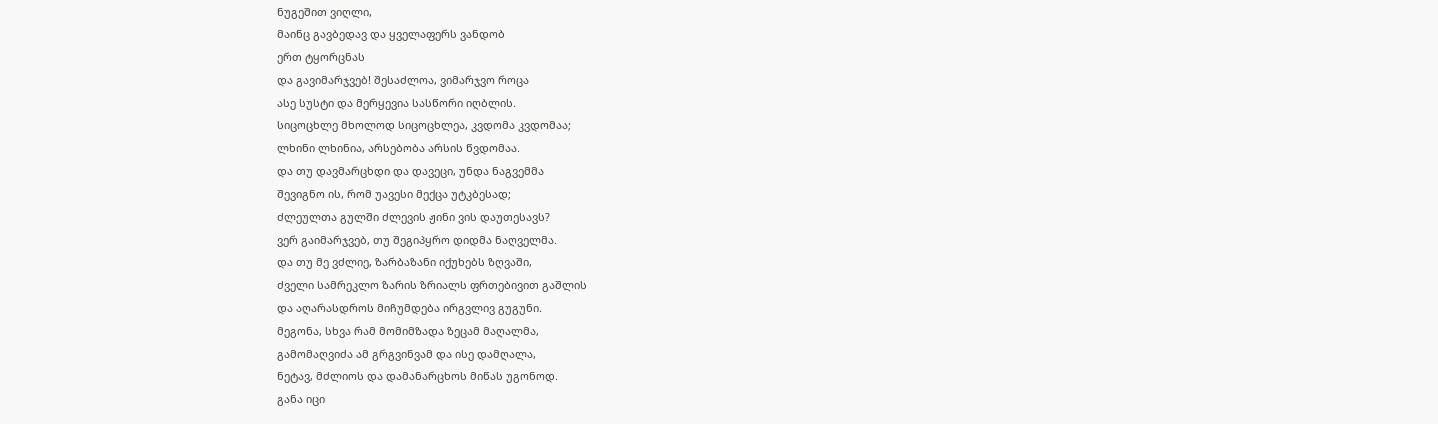ნუგეშით ვიღლი,
მაინც გავბედავ და ყველაფერს ვანდობ
ერთ ტყორცნას
და გავიმარჯვებ! შესაძლოა, ვიმარჯვო როცა
ასე სუსტი და მერყევია სასწორი იღბლის.
სიცოცხლე მხოლოდ სიცოცხლეა, კვდომა კვდომაა;
ლხინი ლხინია, არსებობა არსის წვდომაა.
და თუ დავმარცხდი და დავეცი, უნდა ნაგვემმა
შევიგნო ის, რომ უავესი მექცა უტკბესად;
ძლეულთა გულში ძლევის ჟინი ვის დაუთესავს?
ვერ გაიმარჯვებ, თუ შეგიპყრო დიდმა ნაღველმა.
და თუ მე ვძლიე, ზარბაზანი იქუხებს ზღვაში,
ძველი სამრეკლო ზარის ზრიალს ფრთებივით გაშლის
და აღარასდროს მიჩუმდება ირგვლივ გუგუნი.
მეგონა, სხვა რამ მომიმზადა ზეცამ მაღალმა,
გამომაღვიძა ამ გრგვინვამ და ისე დამღალა,
ნეტავ, მძლიოს და დამანარცხოს მიწას უგონოდ.
განა იცი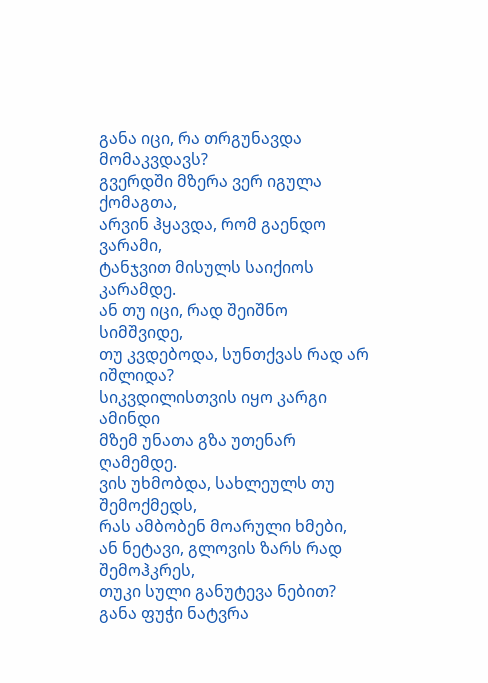განა იცი, რა თრგუნავდა მომაკვდავს?
გვერდში მზერა ვერ იგულა ქომაგთა,
არვინ ჰყავდა, რომ გაენდო ვარამი,
ტანჯვით მისულს საიქიოს კარამდე.
ან თუ იცი, რად შეიშნო სიმშვიდე,
თუ კვდებოდა, სუნთქვას რად არ იშლიდა?
სიკვდილისთვის იყო კარგი ამინდი
მზემ უნათა გზა უთენარ ღამემდე.
ვის უხმობდა, სახლეულს თუ შემოქმედს,
რას ამბობენ მოარული ხმები,
ან ნეტავი, გლოვის ზარს რად შემოჰკრეს,
თუკი სული განუტევა ნებით?
განა ფუჭი ნატვრა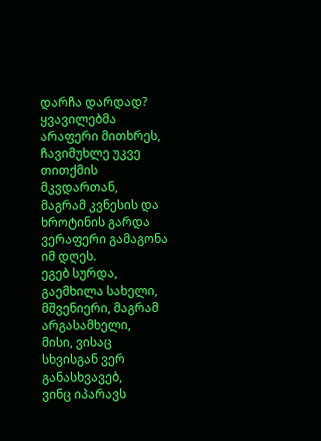დარჩა დარდად?
ყვავილებმა არაფერი მითხრეს,
ჩავიმუხლე უკვე თითქმის მკვდართან,
მაგრამ კვნესის და ხროტინის გარდა
ვერაფერი გამაგონა იმ დღეს.
ეგებ სურდა, გაემხილა სახელი,
მშვენიერი, მაგრამ არგასამხელი,
მისი, ვისაც სხვისგან ვერ განასხვავებ,
ვინც იპარავს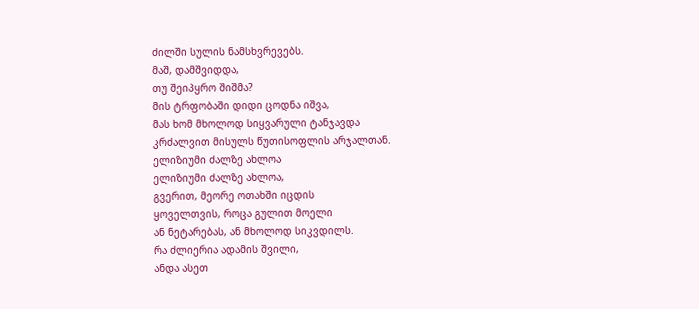ძილში სულის ნამსხვრევებს.
მაშ, დამშვიდდა,
თუ შეიპყრო შიშმა?
მის ტრფობაში დიდი ცოდნა იშვა,
მას ხომ მხოლოდ სიყვარული ტანჯავდა
კრძალვით მისულს წუთისოფლის არჯალთან.
ელიზიუმი ძალზე ახლოა
ელიზიუმი ძალზე ახლოა,
გვერით, მეორე ოთახში იცდის
ყოველთვის, როცა გულით მოელი
ან ნეტარებას, ან მხოლოდ სიკვდილს.
რა ძლიერია ადამის შვილი,
ანდა ასეთ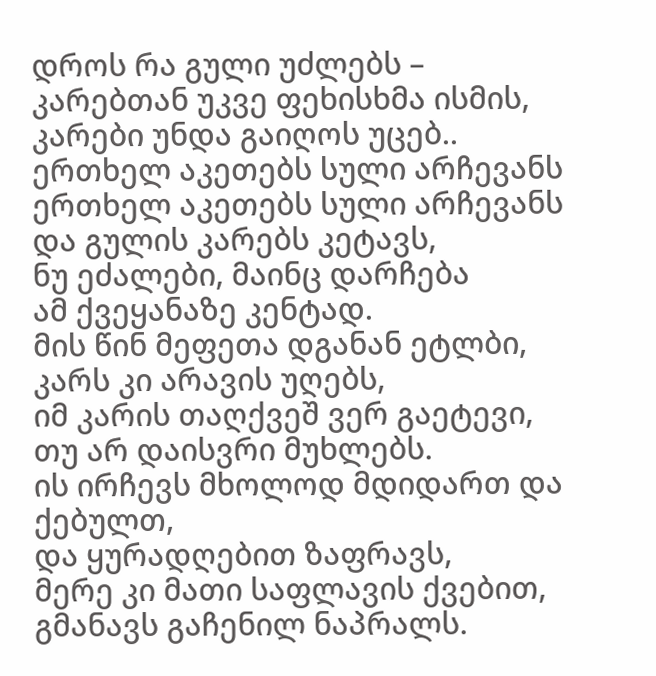დროს რა გული უძლებს –
კარებთან უკვე ფეხისხმა ისმის,
კარები უნდა გაიღოს უცებ..
ერთხელ აკეთებს სული არჩევანს
ერთხელ აკეთებს სული არჩევანს
და გულის კარებს კეტავს,
ნუ ეძალები, მაინც დარჩება
ამ ქვეყანაზე კენტად.
მის წინ მეფეთა დგანან ეტლბი,
კარს კი არავის უღებს,
იმ კარის თაღქვეშ ვერ გაეტევი,
თუ არ დაისვრი მუხლებს.
ის ირჩევს მხოლოდ მდიდართ და ქებულთ,
და ყურადღებით ზაფრავს,
მერე კი მათი საფლავის ქვებით,
გმანავს გაჩენილ ნაპრალს.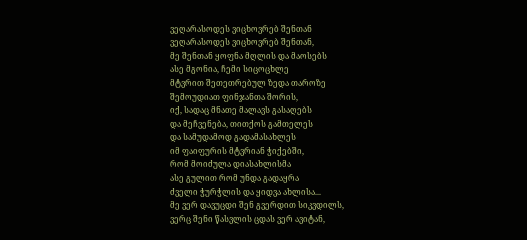ვეღარასოდეს ვიცხოვრებ შენთან
ვეღარასოდეს ვიცხოვრებ შენთან,
მე შენთან ყოფნა მღლის და მაოსებს
ასე მგონია, ჩემი სიცოცხლე
მტვრით შეთეთრებულ ზედა თაროზე
შემოუდიათ ფინჯანთა შორის,
იქ, სადაც მნათე მალავს გასაღებს
და მეჩვენება, თითქოს გამთელეს
და სამუდამოდ გადამასახლეს
იმ ფაიფურის მტვრიან ჭიქებში,
რომ მოიძულა დიასახლისმა
ასე გულით რომ უნდა გადაყრა
ძველი ჭურჭლის და ყიდვა ახლისა...
მე ვერ დავუცდი შენ გვერდით სიკვდილს,
ვერც შენი წასვლის ცდას ვერ ავიტან,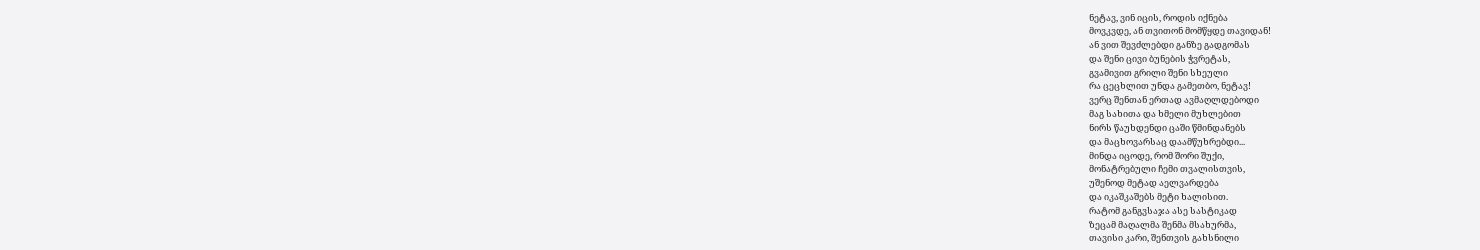ნეტავ, ვინ იცის, როდის იქნება
მოვკვდე, ან თვითონ მომწყდე თავიდან!
ან ვით შევძლებდი განზე გადგომას
და შენი ცივი ბუნების ჭვრეტას,
გვამივით გრილი შენი სხეული
რა ცეცხლით უნდა გამეთბო, ნეტავ!
ვერც შენთან ერთად ავმაღლდებოდი
მაგ სახითა და ხმელი მუხლებით
ნირს წაუხდენდი ცაში წმინდანებს
და მაცხოვარსაც დაამწუხრებდი...
მინდა იცოდე, რომ შორი შუქი,
მონატრებული ჩემი თვალისთვის,
უშენოდ მეტად აელვარდება
და იკაშკაშებს მეტი ხალისით.
რატომ განგვსაჯა ასე სასტიკად
ზეცამ მაღალმა შენმა მსახურმა,
თავისი კარი, შენთვის გახსნილი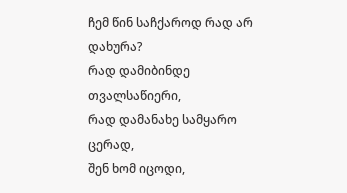ჩემ წინ საჩქაროდ რად არ დახურა?
რად დამიბინდე თვალსაწიერი,
რად დამანახე სამყარო ცერად,
შენ ხომ იცოდი,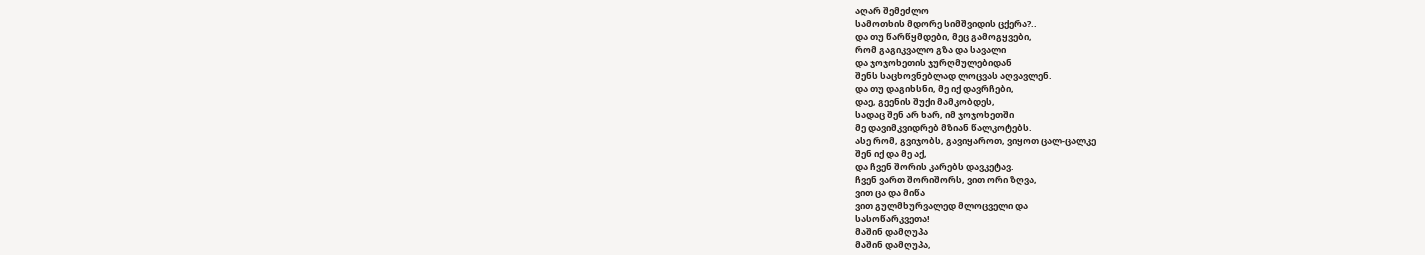აღარ შემეძლო
სამოთხის მდორე სიმშვიდის ცქერა?..
და თუ წარწყმდები, მეც გამოგყვები,
რომ გაგიკვალო გზა და სავალი
და ჯოჯოხეთის ჯურღმულებიდან
შენს საცხოვნებლად ლოცვას აღვავლენ.
და თუ დაგიხსნი, მე იქ დავრჩები,
დაე, გეენის შუქი მამკობდეს,
სადაც შენ არ ხარ, იმ ჯოჯოხეთში
მე დავიმკვიდრებ მზიან წალკოტებს.
ასე რომ, გვიჯობს, გავიყაროთ, ვიყოთ ცალ-ცალკე
შენ იქ და მე აქ,
და ჩვენ შორის კარებს დავკეტავ.
ჩვენ ვართ შორიშორს, ვით ორი ზღვა,
ვით ცა და მიწა
ვით გულმხურვალედ მლოცველი და
სასოწარკვეთა!
მაშინ დამღუპა
მაშინ დამღუპა,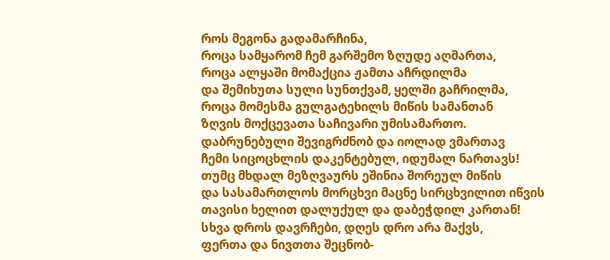როს მეგონა გადამარჩინა,
როცა სამყარომ ჩემ გარშემო ზღუდე აღმართა,
როცა ალყაში მომაქცია ჟამთა აჩრდილმა
და შემიხუთა სული სუნთქვამ, ყელში გაჩრილმა,
როცა მომესმა გულგატეხილს მიწის სამანთან
ზღვის მოქცევათა საჩივარი უმისამართო.
დაბრუნებული შევიგრძნობ და იოლად ვმართავ
ჩემი სიცოცხლის დაკენტებულ, იდუმალ ნართავს!
თუმც მხდალ მეზღვაურს ეშინია შორეულ მიწის
და სასამართლოს მორცხვი მაცნე სირცხვილით იწვის
თავისი ხელით დალუქულ და დაბეჭდილ კართან!
სხვა დროს დავრჩები, დღეს დრო არა მაქვს,
ფერთა და ნივთთა შეცნობ-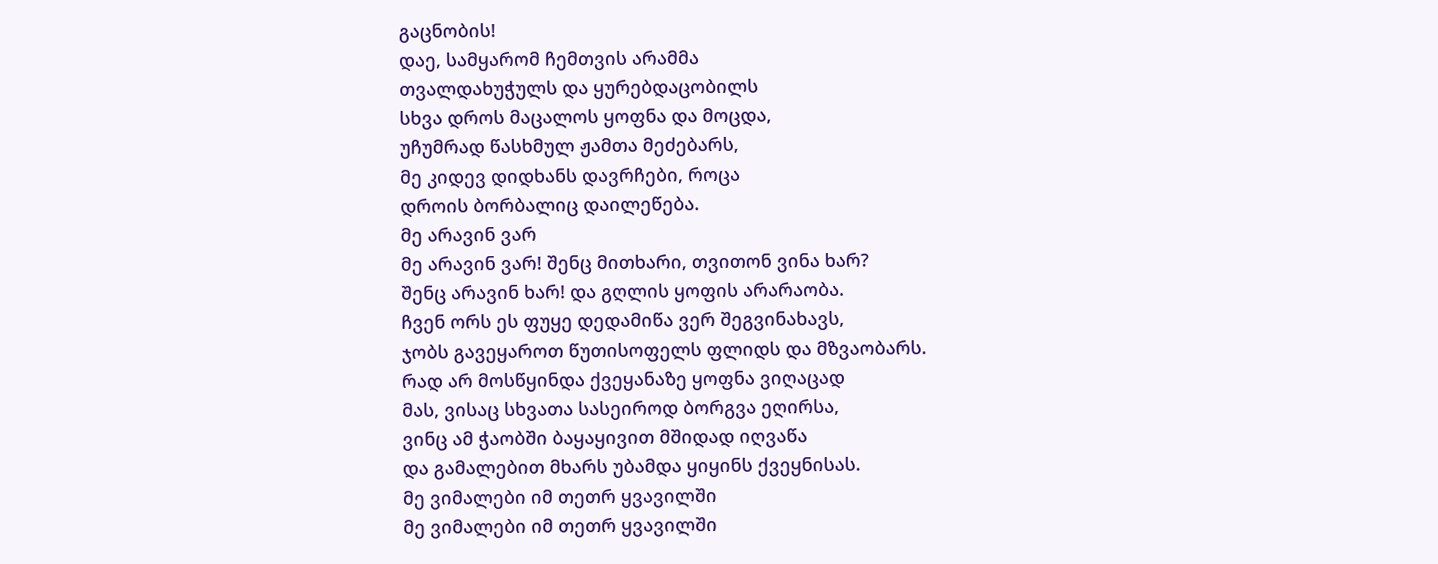გაცნობის!
დაე, სამყარომ ჩემთვის არამმა
თვალდახუჭულს და ყურებდაცობილს
სხვა დროს მაცალოს ყოფნა და მოცდა,
უჩუმრად წასხმულ ჟამთა მეძებარს,
მე კიდევ დიდხანს დავრჩები, როცა
დროის ბორბალიც დაილეწება.
მე არავინ ვარ
მე არავინ ვარ! შენც მითხარი, თვითონ ვინა ხარ?
შენც არავინ ხარ! და გღლის ყოფის არარაობა.
ჩვენ ორს ეს ფუყე დედამიწა ვერ შეგვინახავს,
ჯობს გავეყაროთ წუთისოფელს ფლიდს და მზვაობარს.
რად არ მოსწყინდა ქვეყანაზე ყოფნა ვიღაცად
მას, ვისაც სხვათა სასეიროდ ბორგვა ეღირსა,
ვინც ამ ჭაობში ბაყაყივით მშიდად იღვაწა
და გამალებით მხარს უბამდა ყიყინს ქვეყნისას.
მე ვიმალები იმ თეთრ ყვავილში
მე ვიმალები იმ თეთრ ყვავილში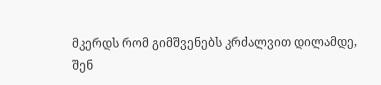მკერდს რომ გიმშვენებს კრძალვით დილამდე,
შენ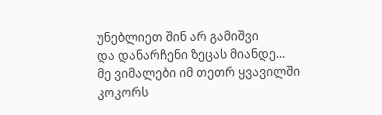უნებლიეთ შინ არ გამიშვი
და დანარჩენი ზეცას მიანდე...
მე ვიმალები იმ თეთრ ყვავილში
კოკორს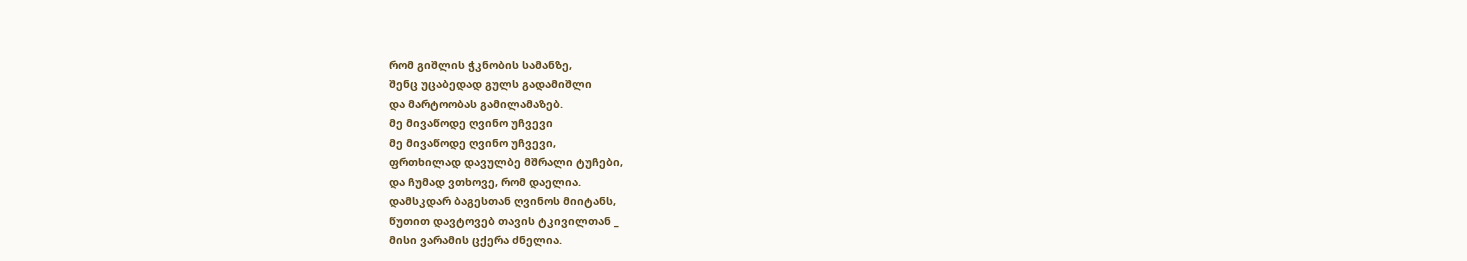რომ გიშლის ჭკნობის სამანზე,
შენც უცაბედად გულს გადამიშლი
და მარტოობას გამილამაზებ.
მე მივაწოდე ღვინო უჩვევი
მე მივაწოდე ღვინო უჩვევი,
ფრთხილად დავულბე მშრალი ტუჩები,
და ჩუმად ვთხოვე, რომ დაელია.
დამსკდარ ბაგესთან ღვინოს მიიტანს,
წუთით დავტოვებ თავის ტკივილთან _
მისი ვარამის ცქერა ძნელია.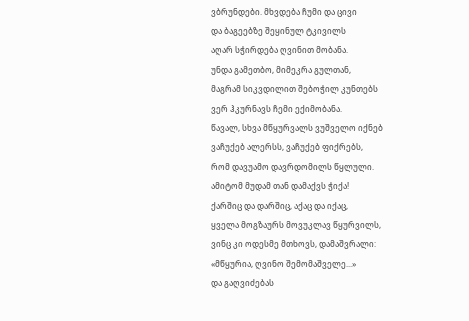ვბრუნდები. მხვდება ჩუმი და ცივი
და ბაგეებზე შეყინულ ტკივილს
აღარ სჭირდება ღვინით მობანა.
უნდა გამეთბო, მიმეკრა გულთან,
მაგრამ სიკვდილით შებოჭილ კუნთებს
ვერ ჰკურნავს ჩემი ექიმობანა.
წავალ, სხვა მწყურვალს ვუშველო იქნებ
ვაჩუქებ ალერსს, ვაჩუქებ ფიქრებს,
რომ დავუამო დავრდომილს წყლული.
ამიტომ მუდამ თან დამაქვს ჭიქა!
ქარშიც და დარშიც, აქაც და იქაც,
ყველა მოგზაურს მოვუკლავ წყურვილს,
ვინც კი ოდესმე მთხოვს, დამაშვრალი:
«მწყურია, ღვინო შემომაშველე...»
და გაღვიძებას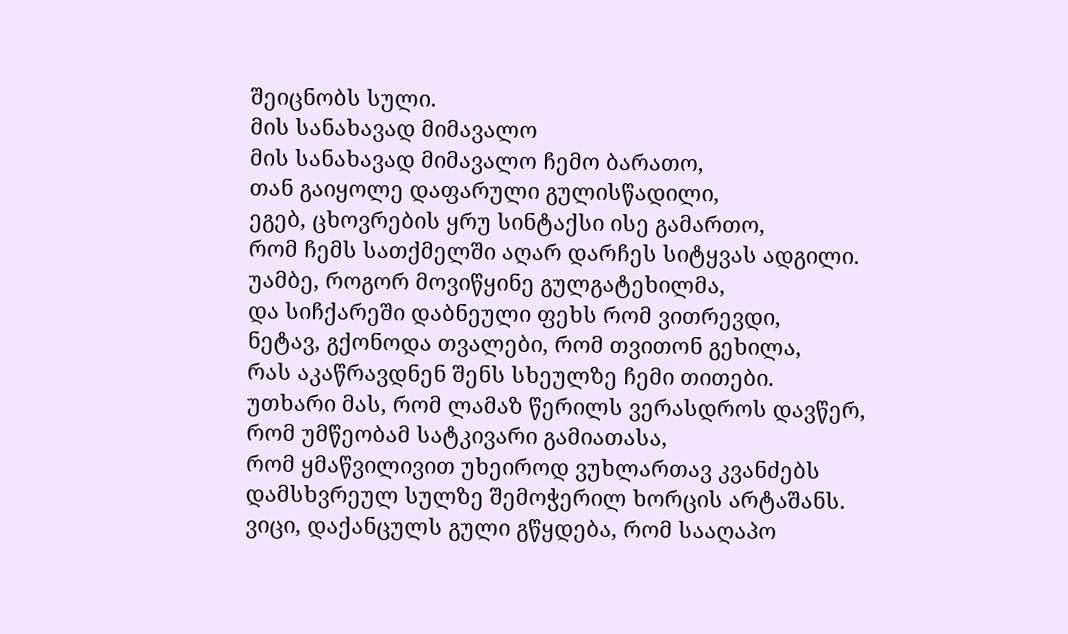შეიცნობს სული.
მის სანახავად მიმავალო
მის სანახავად მიმავალო ჩემო ბარათო,
თან გაიყოლე დაფარული გულისწადილი,
ეგებ, ცხოვრების ყრუ სინტაქსი ისე გამართო,
რომ ჩემს სათქმელში აღარ დარჩეს სიტყვას ადგილი.
უამბე, როგორ მოვიწყინე გულგატეხილმა,
და სიჩქარეში დაბნეული ფეხს რომ ვითრევდი,
ნეტავ, გქონოდა თვალები, რომ თვითონ გეხილა,
რას აკაწრავდნენ შენს სხეულზე ჩემი თითები.
უთხარი მას, რომ ლამაზ წერილს ვერასდროს დავწერ,
რომ უმწეობამ სატკივარი გამიათასა,
რომ ყმაწვილივით უხეიროდ ვუხლართავ კვანძებს
დამსხვრეულ სულზე შემოჭერილ ხორცის არტაშანს.
ვიცი, დაქანცულს გული გწყდება, რომ სააღაპო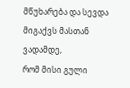მწუხარება და სევდა მიგაქვს მასთან ვადამდე,
რომ მისი გული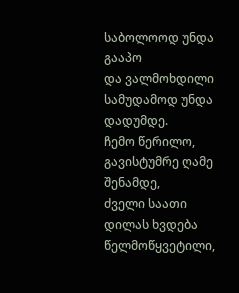საბოლოოდ უნდა გააპო
და ვალმოხდილი სამუდამოდ უნდა დადუმდე.
ჩემო წერილო, გავისტუმრე ღამე შენამდე,
ძველი საათი დილას ხვდება წელმოწყვეტილი,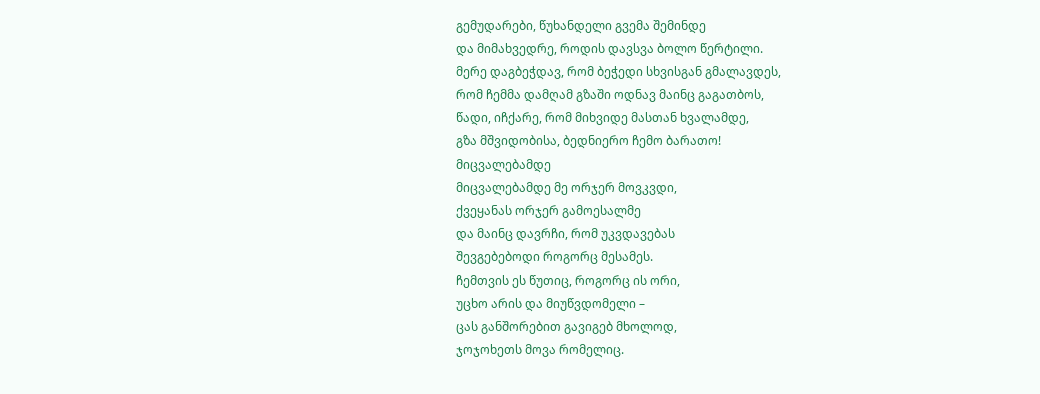გემუდარები, წუხანდელი გვემა შემინდე
და მიმახვედრე, როდის დავსვა ბოლო წერტილი.
მერე დაგბეჭდავ, რომ ბეჭედი სხვისგან გმალავდეს,
რომ ჩემმა დამღამ გზაში ოდნავ მაინც გაგათბოს,
წადი, იჩქარე, რომ მიხვიდე მასთან ხვალამდე,
გზა მშვიდობისა, ბედნიერო ჩემო ბარათო!
მიცვალებამდე
მიცვალებამდე მე ორჯერ მოვკვდი,
ქვეყანას ორჯერ გამოესალმე
და მაინც დავრჩი, რომ უკვდავებას
შევგებებოდი როგორც მესამეს.
ჩემთვის ეს წუთიც, როგორც ის ორი,
უცხო არის და მიუწვდომელი –
ცას განშორებით გავიგებ მხოლოდ,
ჯოჯოხეთს მოვა რომელიც.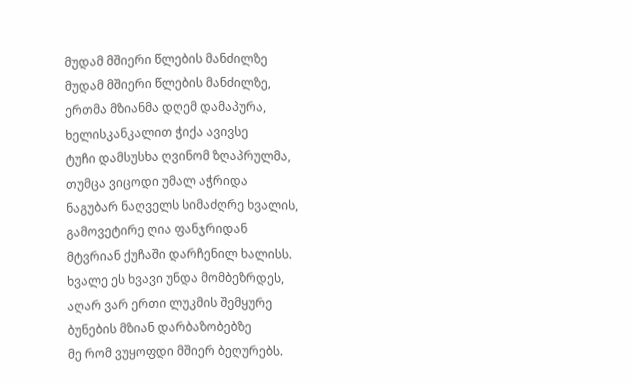მუდამ მშიერი წლების მანძილზე
მუდამ მშიერი წლების მანძილზე,
ერთმა მზიანმა დღემ დამაპურა,
ხელისკანკალით ჭიქა ავივსე
ტუჩი დამსუსხა ღვინომ ზღაპრულმა,
თუმცა ვიცოდი უმალ აჭრიდა
ნაგუბარ ნაღველს სიმაძღრე ხვალის,
გამოვეტირე ღია ფანჯრიდან
მტვრიან ქუჩაში დარჩენილ ხალისს.
ხვალე ეს ხვავი უნდა მომბეზრდეს,
აღარ ვარ ერთი ლუკმის შემყურე
ბუნების მზიან დარბაზობებზე
მე რომ ვუყოფდი მშიერ ბეღურებს.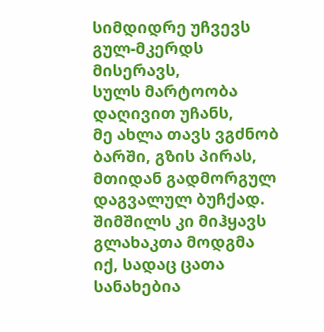სიმდიდრე უჩვევს გულ-მკერდს მისერავს,
სულს მარტოობა დაღივით უჩანს,
მე ახლა თავს ვგძნობ ბარში, გზის პირას,
მთიდან გადმორგულ დაგვალულ ბუჩქად.
შიმშილს კი მიჰყავს გლახაკთა მოდგმა
იქ, სადაც ცათა სანახებია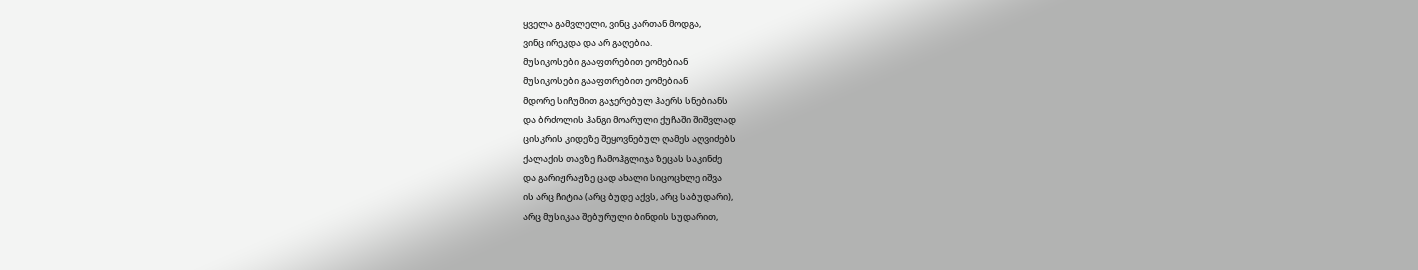ყველა გამვლელი, ვინც კართან მოდგა,
ვინც ირეკდა და არ გაღებია.
მუსიკოსები გააფთრებით ეომებიან
მუსიკოსები გააფთრებით ეომებიან
მდორე სიჩუმით გაჯერებულ ჰაერს სნებიანს
და ბრძოლის ჰანგი მოარული ქუჩაში შიშვლად
ცისკრის კიდეზე შეყოვნებულ ღამეს აღვიძებს
ქალაქის თავზე ჩამოჰგლიჯა ზეცას საკინძე
და გარიჟრაჟზე ცად ახალი სიცოცხლე იშვა
ის არც ჩიტია (არც ბუდე აქვს, არც საბუდარი),
არც მუსიკაა შებურული ბინდის სუდარით,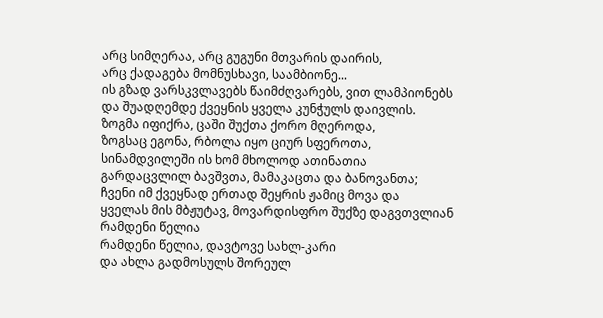არც სიმღერაა, არც გუგუნი მთვარის დაირის,
არც ქადაგება მომნუსხავი, საამბიონე...
ის გზად ვარსკვლავებს წაიმძღვარებს, ვით ლამპიონებს
და შუადღემდე ქვეყნის ყველა კუნჭულს დაივლის.
ზოგმა იფიქრა, ცაში შუქთა ქორო მღეროდა,
ზოგსაც ეგონა, რბოლა იყო ციურ სფეროთა,
სინამდვილეში ის ხომ მხოლოდ ათინათია
გარდაცვლილ ბავშვთა, მამაკაცთა და ბანოვანთა;
ჩვენი იმ ქვეყნად ერთად შეყრის ჟამიც მოვა და
ყველას მის მბჟუტავ, მოვარდისფრო შუქზე დაგვთვლიან
რამდენი წელია
რამდენი წელია, დავტოვე სახლ-კარი
და ახლა გადმოსულს შორეულ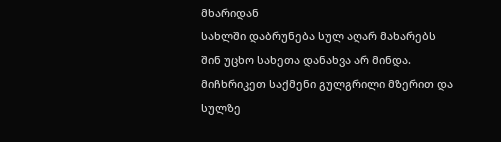მხარიდან
სახლში დაბრუნება სულ აღარ მახარებს
შინ უცხო სახეთა დანახვა არ მინდა.
მიჩხრიკეთ საქმენი გულგრილი მზერით და
სულზე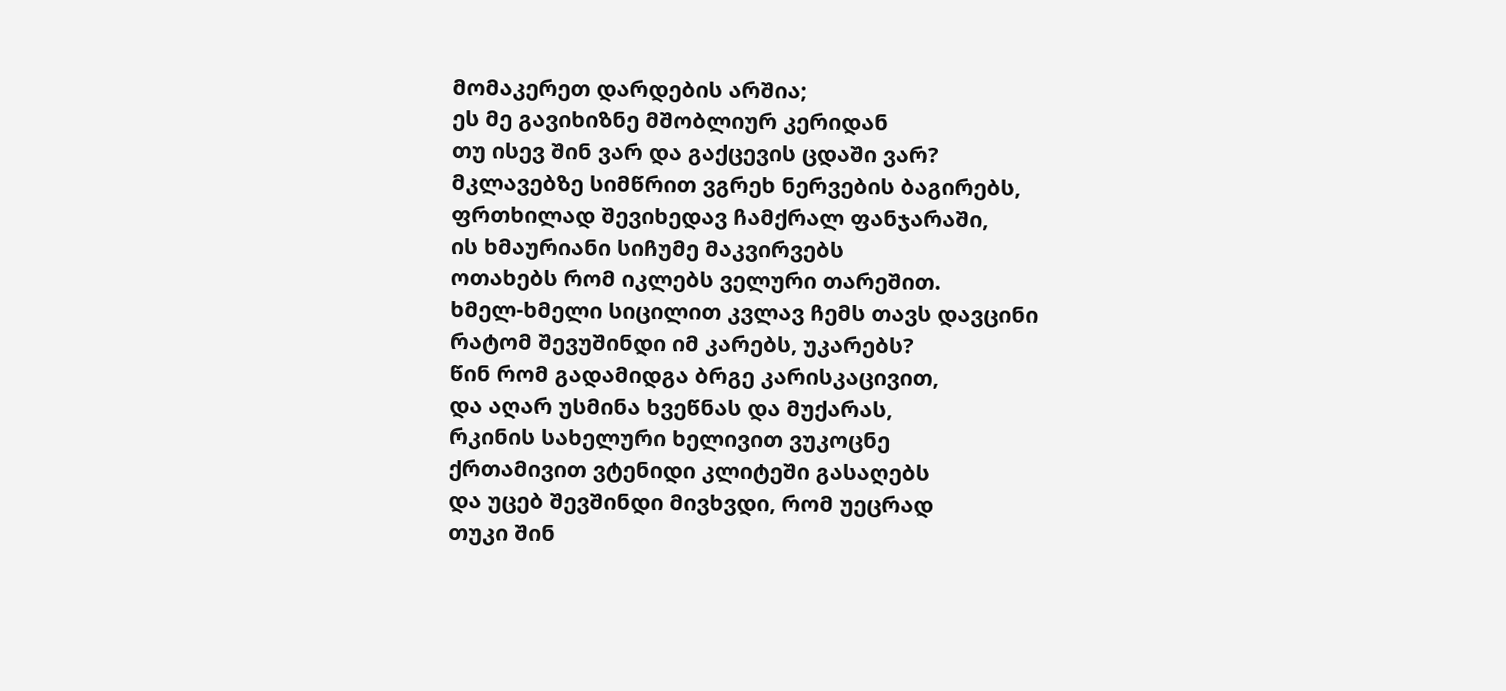მომაკერეთ დარდების არშია;
ეს მე გავიხიზნე მშობლიურ კერიდან
თუ ისევ შინ ვარ და გაქცევის ცდაში ვარ?
მკლავებზე სიმწრით ვგრეხ ნერვების ბაგირებს,
ფრთხილად შევიხედავ ჩამქრალ ფანჯარაში,
ის ხმაურიანი სიჩუმე მაკვირვებს
ოთახებს რომ იკლებს ველური თარეშით.
ხმელ-ხმელი სიცილით კვლავ ჩემს თავს დავცინი
რატომ შევუშინდი იმ კარებს, უკარებს?
წინ რომ გადამიდგა ბრგე კარისკაცივით,
და აღარ უსმინა ხვეწნას და მუქარას,
რკინის სახელური ხელივით ვუკოცნე
ქრთამივით ვტენიდი კლიტეში გასაღებს
და უცებ შევშინდი მივხვდი, რომ უეცრად
თუკი შინ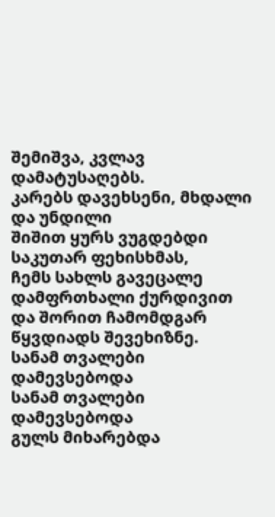შემიშვა, კვლავ დამატუსაღებს.
კარებს დავეხსენი, მხდალი და უნდილი
შიშით ყურს ვუგდებდი საკუთარ ფეხისხმას,
ჩემს სახლს გავეცალე დამფრთხალი ქურდივით
და შორით ჩამომდგარ წყვდიადს შევეხიზნე.
სანამ თვალები დამევსებოდა
სანამ თვალები დამევსებოდა
გულს მიხარებდა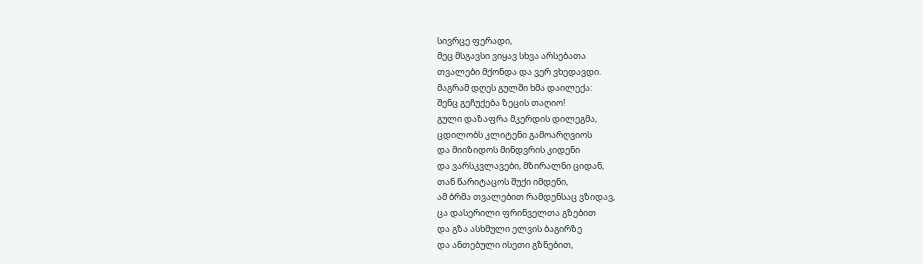სივრცე ფერადი,
მეც მსგავსი ვიყავ სხვა არსებათა
თვალები მქონდა და ვერ ვხედავდი.
მაგრამ დღეს გულში ხმა დაილექა:
შენც გეჩუქება ზეცის თაღიო!
გული დაზაფრა მკერდის დილეგმა,
ცდილობს კლიტენი გამოარღვიოს
და მიიზიდოს მინდვრის კიდენი
და ვარსკვლავები, მზირალნი ციდან,
თან წარიტაცოს შუქი იმდენი,
ამ ბრმა თვალებით რამდენსაც ვზიდავ,
ცა დასერილი ფრინველთა გზებით
და გზა ასხმული ელვის ბაგირზე
და ანთებული ისეთი გზნებით,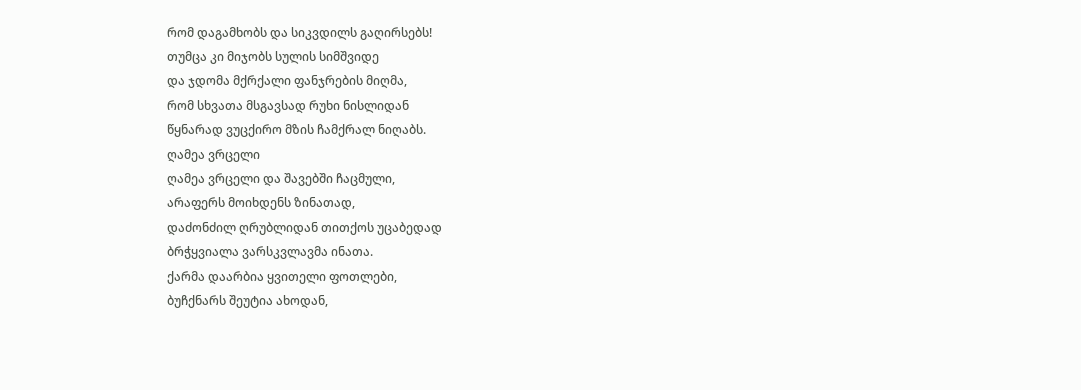რომ დაგამხობს და სიკვდილს გაღირსებს!
თუმცა კი მიჯობს სულის სიმშვიდე
და ჯდომა მქრქალი ფანჯრების მიღმა,
რომ სხვათა მსგავსად რუხი ნისლიდან
წყნარად ვუცქირო მზის ჩამქრალ ნიღაბს.
ღამეა ვრცელი
ღამეა ვრცელი და შავებში ჩაცმული,
არაფერს მოიხდენს ზინათად,
დაძონძილ ღრუბლიდან თითქოს უცაბედად
ბრჭყვიალა ვარსკვლავმა ინათა.
ქარმა დაარბია ყვითელი ფოთლები,
ბუჩქნარს შეუტია ახოდან,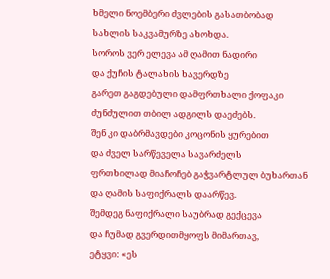ხმელი ნოემბერი ძვლების გასათბობად
სახლის საკვამურზე ახოხდა.
სოროს ვერ ელევა ამ ღამით ნადირი
და ქუჩის ტალახის ხავერდზე
გარეთ გაგდებული დამფრთხალი ქოფაკი
ძუნძულით თბილ ადგილს დაეძებს.
შენ კი დაბრმავდები კოცონის ყურებით
და ძველ სარწეველა სავარძელს
ფრთხილად მიაჩოჩებ გაჭვარტლულ ბუხართან
და ღამის საფიქრალს დაარწევ.
შემდეგ ნაფიქრალი საუბრად გექცევა
და ჩუმად გვერდითმყოფს მიმართავ,
ეტყვი: «ეს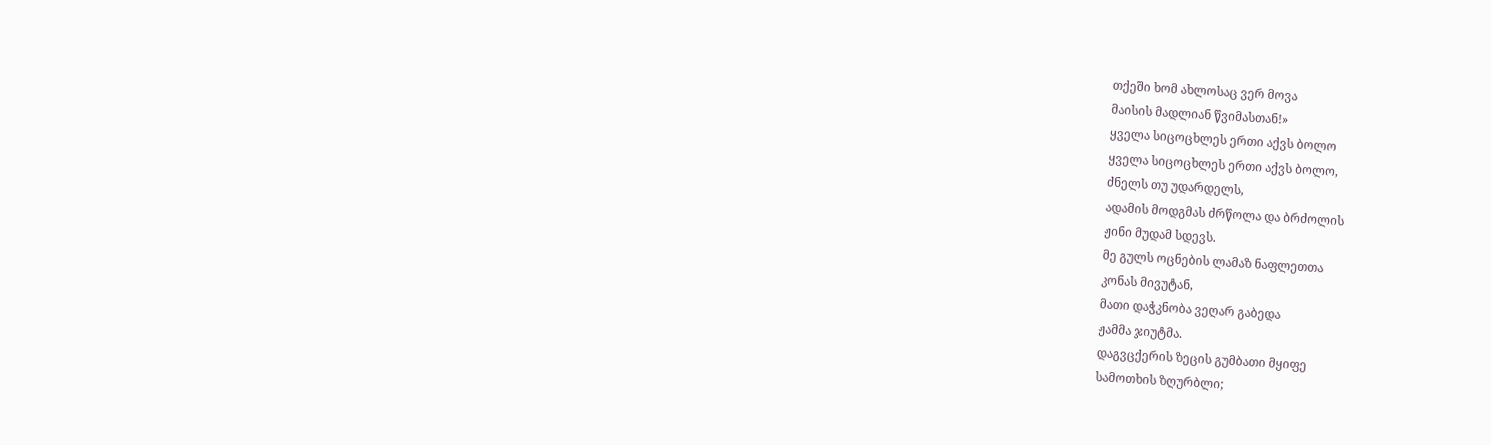თქეში ხომ ახლოსაც ვერ მოვა
მაისის მადლიან წვიმასთან!»
ყველა სიცოცხლეს ერთი აქვს ბოლო
ყველა სიცოცხლეს ერთი აქვს ბოლო,
ძნელს თუ უდარდელს,
ადამის მოდგმას ძრწოლა და ბრძოლის
ჟინი მუდამ სდევს.
მე გულს ოცნების ლამაზ ნაფლეთთა
კონას მივუტან,
მათი დაჭკნობა ვეღარ გაბედა
ჟამმა ჯიუტმა.
დაგვცქერის ზეცის გუმბათი მყიფე
სამოთხის ზღურბლი;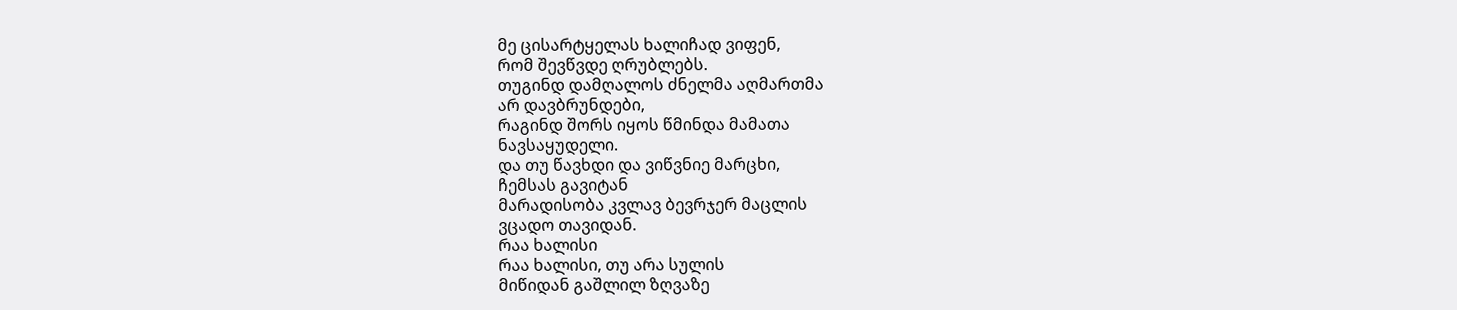მე ცისარტყელას ხალიჩად ვიფენ,
რომ შევწვდე ღრუბლებს.
თუგინდ დამღალოს ძნელმა აღმართმა
არ დავბრუნდები,
რაგინდ შორს იყოს წმინდა მამათა
ნავსაყუდელი.
და თუ წავხდი და ვიწვნიე მარცხი,
ჩემსას გავიტან
მარადისობა კვლავ ბევრჯერ მაცლის
ვცადო თავიდან.
რაა ხალისი
რაა ხალისი, თუ არა სულის
მიწიდან გაშლილ ზღვაზე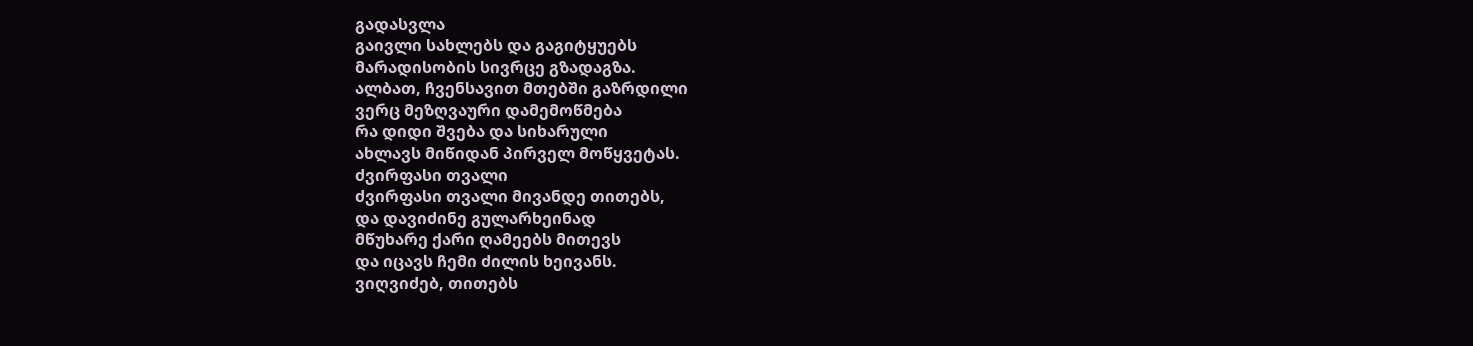გადასვლა
გაივლი სახლებს და გაგიტყუებს
მარადისობის სივრცე გზადაგზა.
ალბათ, ჩვენსავით მთებში გაზრდილი
ვერც მეზღვაური დამემოწმება
რა დიდი შვება და სიხარული
ახლავს მიწიდან პირველ მოწყვეტას.
ძვირფასი თვალი
ძვირფასი თვალი მივანდე თითებს,
და დავიძინე გულარხეინად
მწუხარე ქარი ღამეებს მითევს
და იცავს ჩემი ძილის ხეივანს.
ვიღვიძებ, თითებს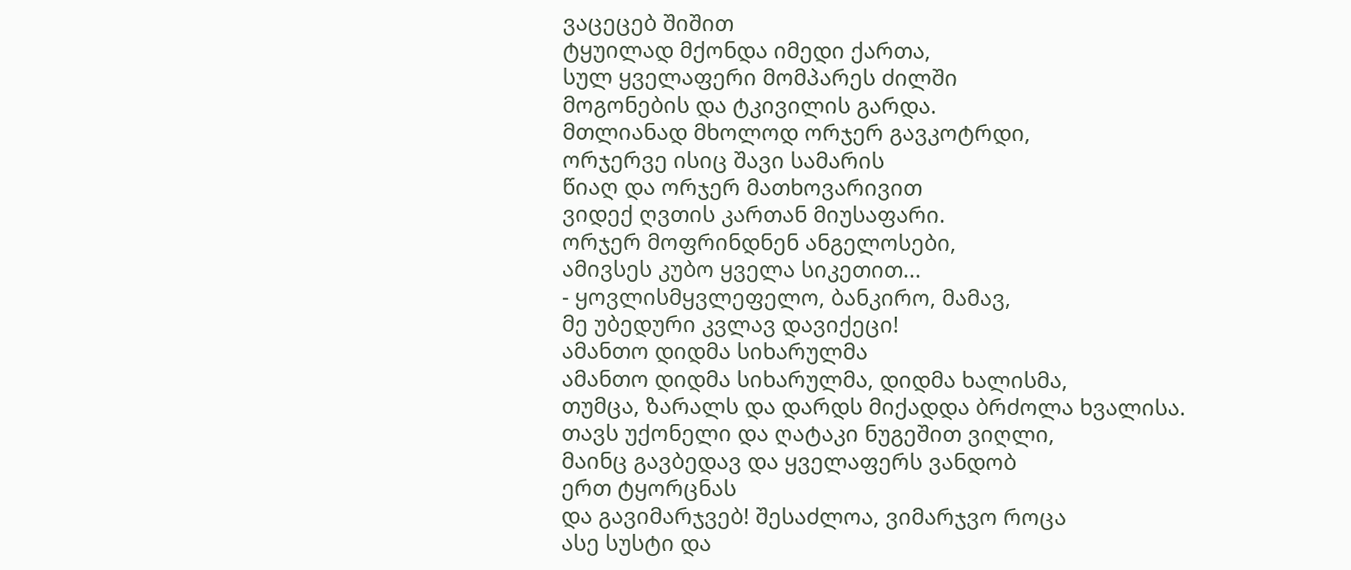ვაცეცებ შიშით
ტყუილად მქონდა იმედი ქართა,
სულ ყველაფერი მომპარეს ძილში
მოგონების და ტკივილის გარდა.
მთლიანად მხოლოდ ორჯერ გავკოტრდი,
ორჯერვე ისიც შავი სამარის
წიაღ და ორჯერ მათხოვარივით
ვიდექ ღვთის კართან მიუსაფარი.
ორჯერ მოფრინდნენ ანგელოსები,
ამივსეს კუბო ყველა სიკეთით...
- ყოვლისმყვლეფელო, ბანკირო, მამავ,
მე უბედური კვლავ დავიქეცი!
ამანთო დიდმა სიხარულმა
ამანთო დიდმა სიხარულმა, დიდმა ხალისმა,
თუმცა, ზარალს და დარდს მიქადდა ბრძოლა ხვალისა.
თავს უქონელი და ღატაკი ნუგეშით ვიღლი,
მაინც გავბედავ და ყველაფერს ვანდობ
ერთ ტყორცნას
და გავიმარჯვებ! შესაძლოა, ვიმარჯვო როცა
ასე სუსტი და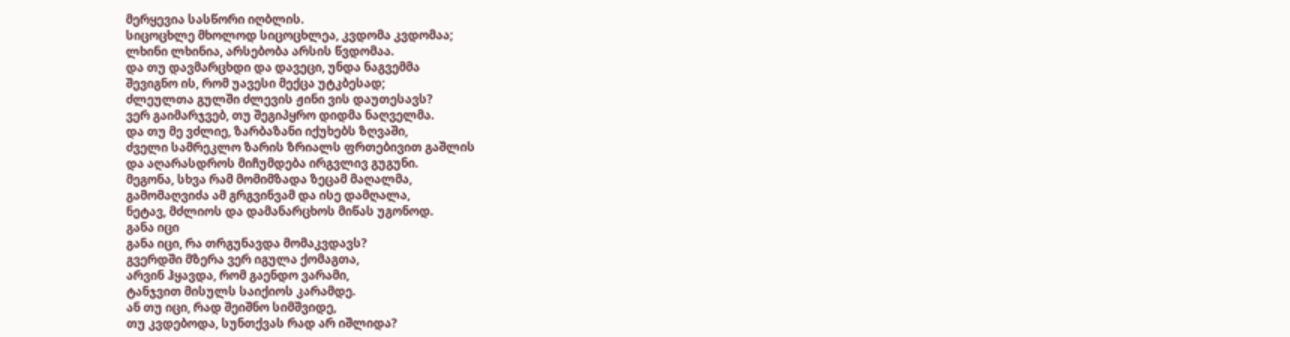მერყევია სასწორი იღბლის.
სიცოცხლე მხოლოდ სიცოცხლეა, კვდომა კვდომაა;
ლხინი ლხინია, არსებობა არსის წვდომაა.
და თუ დავმარცხდი და დავეცი, უნდა ნაგვემმა
შევიგნო ის, რომ უავესი მექცა უტკბესად;
ძლეულთა გულში ძლევის ჟინი ვის დაუთესავს?
ვერ გაიმარჯვებ, თუ შეგიპყრო დიდმა ნაღველმა.
და თუ მე ვძლიე, ზარბაზანი იქუხებს ზღვაში,
ძველი სამრეკლო ზარის ზრიალს ფრთებივით გაშლის
და აღარასდროს მიჩუმდება ირგვლივ გუგუნი.
მეგონა, სხვა რამ მომიმზადა ზეცამ მაღალმა,
გამომაღვიძა ამ გრგვინვამ და ისე დამღალა,
ნეტავ, მძლიოს და დამანარცხოს მიწას უგონოდ.
განა იცი
განა იცი, რა თრგუნავდა მომაკვდავს?
გვერდში მზერა ვერ იგულა ქომაგთა,
არვინ ჰყავდა, რომ გაენდო ვარამი,
ტანჯვით მისულს საიქიოს კარამდე.
ან თუ იცი, რად შეიშნო სიმშვიდე,
თუ კვდებოდა, სუნთქვას რად არ იშლიდა?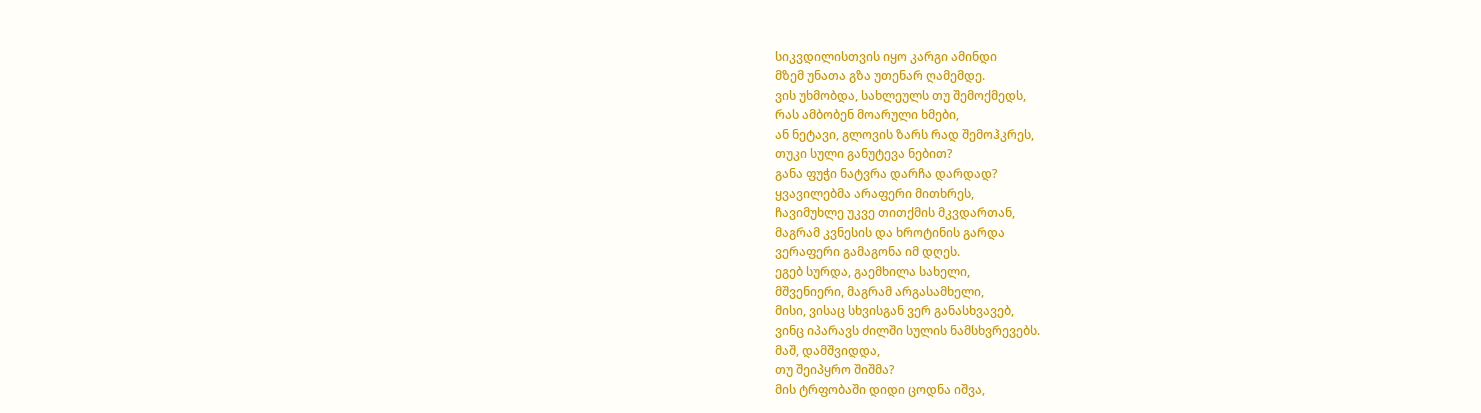სიკვდილისთვის იყო კარგი ამინდი
მზემ უნათა გზა უთენარ ღამემდე.
ვის უხმობდა, სახლეულს თუ შემოქმედს,
რას ამბობენ მოარული ხმები,
ან ნეტავი, გლოვის ზარს რად შემოჰკრეს,
თუკი სული განუტევა ნებით?
განა ფუჭი ნატვრა დარჩა დარდად?
ყვავილებმა არაფერი მითხრეს,
ჩავიმუხლე უკვე თითქმის მკვდართან,
მაგრამ კვნესის და ხროტინის გარდა
ვერაფერი გამაგონა იმ დღეს.
ეგებ სურდა, გაემხილა სახელი,
მშვენიერი, მაგრამ არგასამხელი,
მისი, ვისაც სხვისგან ვერ განასხვავებ,
ვინც იპარავს ძილში სულის ნამსხვრევებს.
მაშ, დამშვიდდა,
თუ შეიპყრო შიშმა?
მის ტრფობაში დიდი ცოდნა იშვა,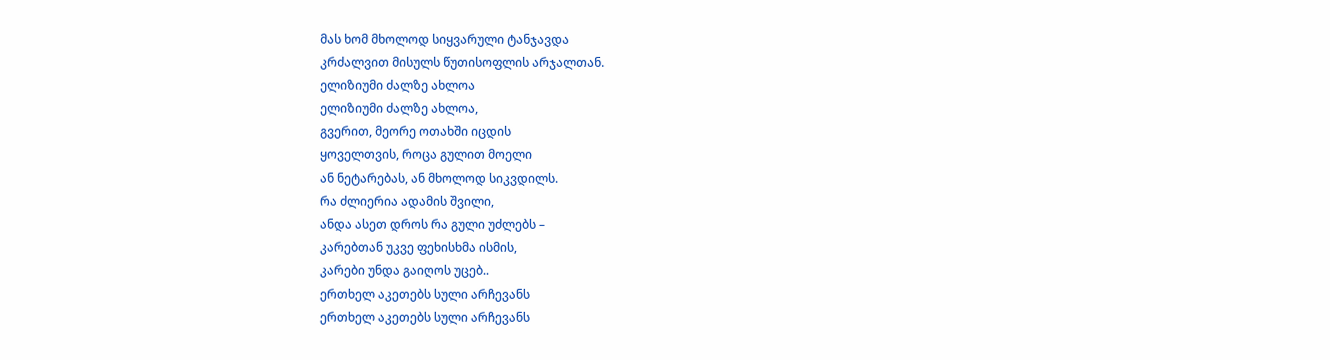მას ხომ მხოლოდ სიყვარული ტანჯავდა
კრძალვით მისულს წუთისოფლის არჯალთან.
ელიზიუმი ძალზე ახლოა
ელიზიუმი ძალზე ახლოა,
გვერით, მეორე ოთახში იცდის
ყოველთვის, როცა გულით მოელი
ან ნეტარებას, ან მხოლოდ სიკვდილს.
რა ძლიერია ადამის შვილი,
ანდა ასეთ დროს რა გული უძლებს –
კარებთან უკვე ფეხისხმა ისმის,
კარები უნდა გაიღოს უცებ..
ერთხელ აკეთებს სული არჩევანს
ერთხელ აკეთებს სული არჩევანს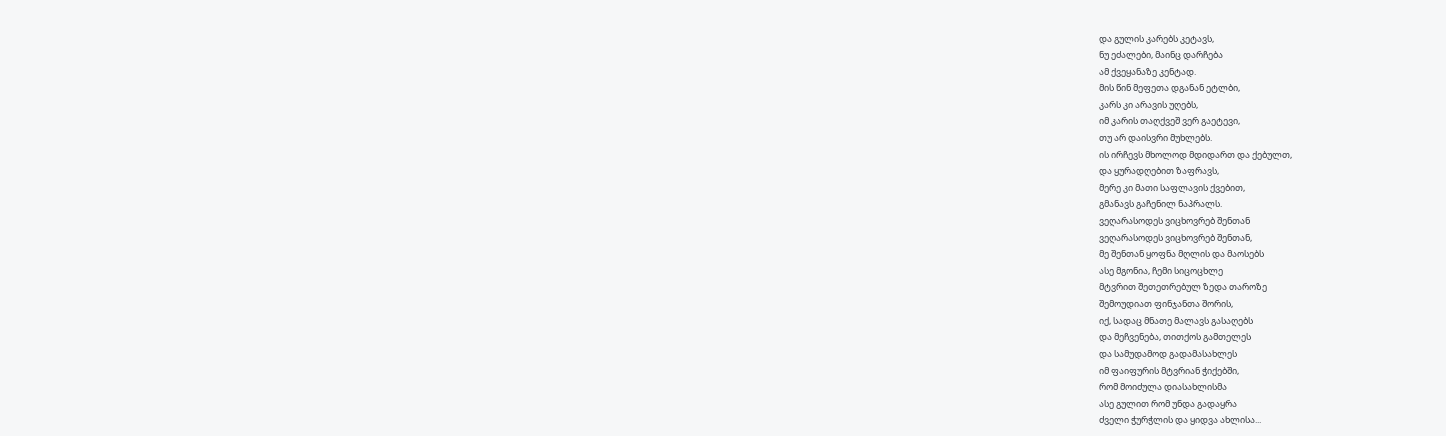და გულის კარებს კეტავს,
ნუ ეძალები, მაინც დარჩება
ამ ქვეყანაზე კენტად.
მის წინ მეფეთა დგანან ეტლბი,
კარს კი არავის უღებს,
იმ კარის თაღქვეშ ვერ გაეტევი,
თუ არ დაისვრი მუხლებს.
ის ირჩევს მხოლოდ მდიდართ და ქებულთ,
და ყურადღებით ზაფრავს,
მერე კი მათი საფლავის ქვებით,
გმანავს გაჩენილ ნაპრალს.
ვეღარასოდეს ვიცხოვრებ შენთან
ვეღარასოდეს ვიცხოვრებ შენთან,
მე შენთან ყოფნა მღლის და მაოსებს
ასე მგონია, ჩემი სიცოცხლე
მტვრით შეთეთრებულ ზედა თაროზე
შემოუდიათ ფინჯანთა შორის,
იქ, სადაც მნათე მალავს გასაღებს
და მეჩვენება, თითქოს გამთელეს
და სამუდამოდ გადამასახლეს
იმ ფაიფურის მტვრიან ჭიქებში,
რომ მოიძულა დიასახლისმა
ასე გულით რომ უნდა გადაყრა
ძველი ჭურჭლის და ყიდვა ახლისა...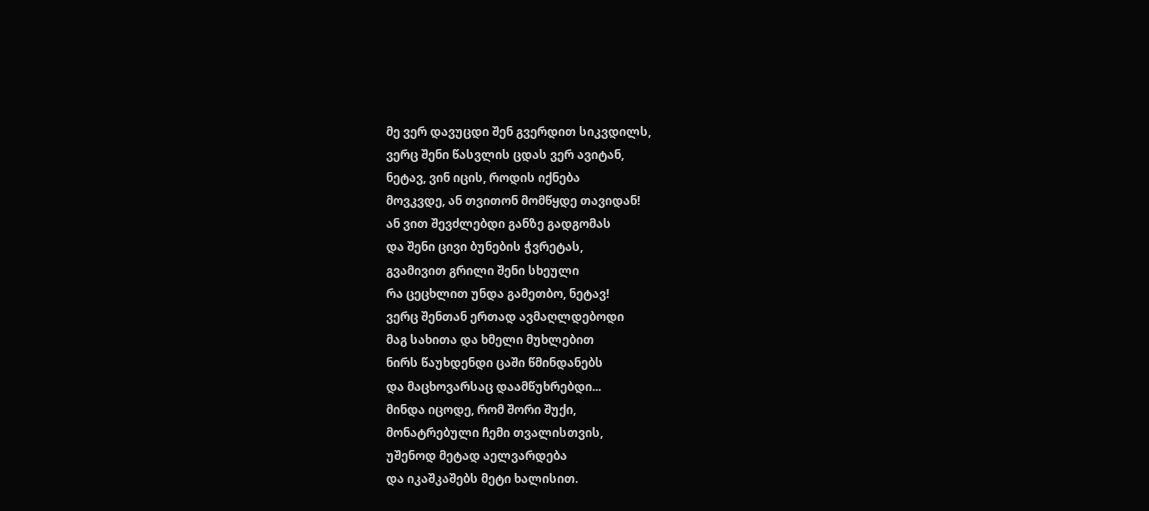მე ვერ დავუცდი შენ გვერდით სიკვდილს,
ვერც შენი წასვლის ცდას ვერ ავიტან,
ნეტავ, ვინ იცის, როდის იქნება
მოვკვდე, ან თვითონ მომწყდე თავიდან!
ან ვით შევძლებდი განზე გადგომას
და შენი ცივი ბუნების ჭვრეტას,
გვამივით გრილი შენი სხეული
რა ცეცხლით უნდა გამეთბო, ნეტავ!
ვერც შენთან ერთად ავმაღლდებოდი
მაგ სახითა და ხმელი მუხლებით
ნირს წაუხდენდი ცაში წმინდანებს
და მაცხოვარსაც დაამწუხრებდი...
მინდა იცოდე, რომ შორი შუქი,
მონატრებული ჩემი თვალისთვის,
უშენოდ მეტად აელვარდება
და იკაშკაშებს მეტი ხალისით.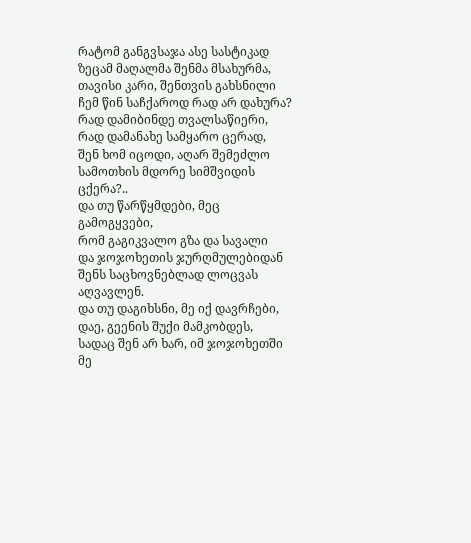რატომ განგვსაჯა ასე სასტიკად
ზეცამ მაღალმა შენმა მსახურმა,
თავისი კარი, შენთვის გახსნილი
ჩემ წინ საჩქაროდ რად არ დახურა?
რად დამიბინდე თვალსაწიერი,
რად დამანახე სამყარო ცერად,
შენ ხომ იცოდი, აღარ შემეძლო
სამოთხის მდორე სიმშვიდის ცქერა?..
და თუ წარწყმდები, მეც გამოგყვები,
რომ გაგიკვალო გზა და სავალი
და ჯოჯოხეთის ჯურღმულებიდან
შენს საცხოვნებლად ლოცვას აღვავლენ.
და თუ დაგიხსნი, მე იქ დავრჩები,
დაე, გეენის შუქი მამკობდეს,
სადაც შენ არ ხარ, იმ ჯოჯოხეთში
მე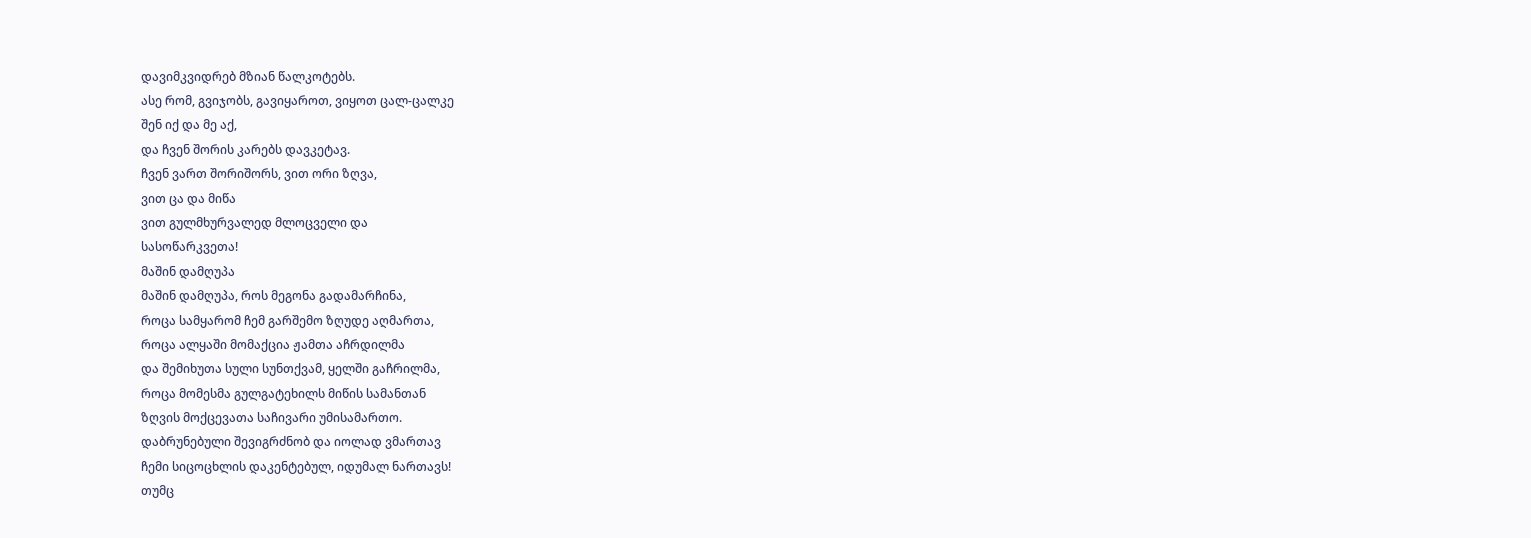დავიმკვიდრებ მზიან წალკოტებს.
ასე რომ, გვიჯობს, გავიყაროთ, ვიყოთ ცალ-ცალკე
შენ იქ და მე აქ,
და ჩვენ შორის კარებს დავკეტავ.
ჩვენ ვართ შორიშორს, ვით ორი ზღვა,
ვით ცა და მიწა
ვით გულმხურვალედ მლოცველი და
სასოწარკვეთა!
მაშინ დამღუპა
მაშინ დამღუპა, როს მეგონა გადამარჩინა,
როცა სამყარომ ჩემ გარშემო ზღუდე აღმართა,
როცა ალყაში მომაქცია ჟამთა აჩრდილმა
და შემიხუთა სული სუნთქვამ, ყელში გაჩრილმა,
როცა მომესმა გულგატეხილს მიწის სამანთან
ზღვის მოქცევათა საჩივარი უმისამართო.
დაბრუნებული შევიგრძნობ და იოლად ვმართავ
ჩემი სიცოცხლის დაკენტებულ, იდუმალ ნართავს!
თუმც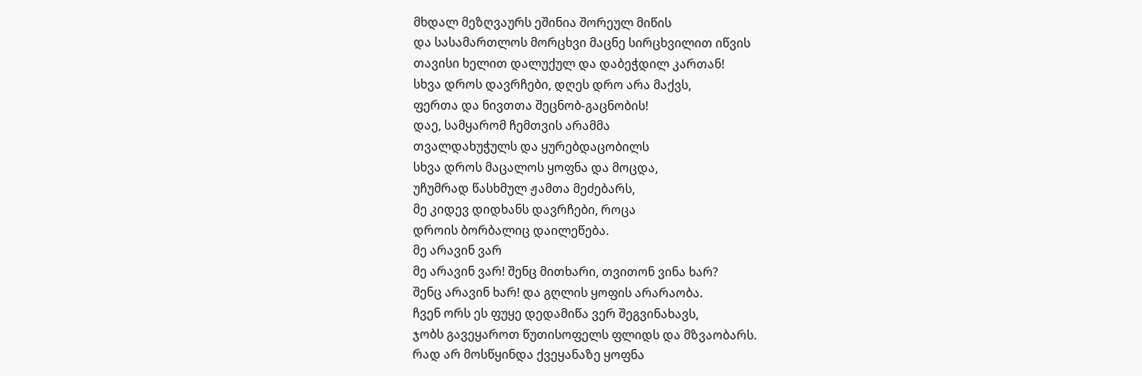მხდალ მეზღვაურს ეშინია შორეულ მიწის
და სასამართლოს მორცხვი მაცნე სირცხვილით იწვის
თავისი ხელით დალუქულ და დაბეჭდილ კართან!
სხვა დროს დავრჩები, დღეს დრო არა მაქვს,
ფერთა და ნივთთა შეცნობ-გაცნობის!
დაე, სამყარომ ჩემთვის არამმა
თვალდახუჭულს და ყურებდაცობილს
სხვა დროს მაცალოს ყოფნა და მოცდა,
უჩუმრად წასხმულ ჟამთა მეძებარს,
მე კიდევ დიდხანს დავრჩები, როცა
დროის ბორბალიც დაილეწება.
მე არავინ ვარ
მე არავინ ვარ! შენც მითხარი, თვითონ ვინა ხარ?
შენც არავინ ხარ! და გღლის ყოფის არარაობა.
ჩვენ ორს ეს ფუყე დედამიწა ვერ შეგვინახავს,
ჯობს გავეყაროთ წუთისოფელს ფლიდს და მზვაობარს.
რად არ მოსწყინდა ქვეყანაზე ყოფნა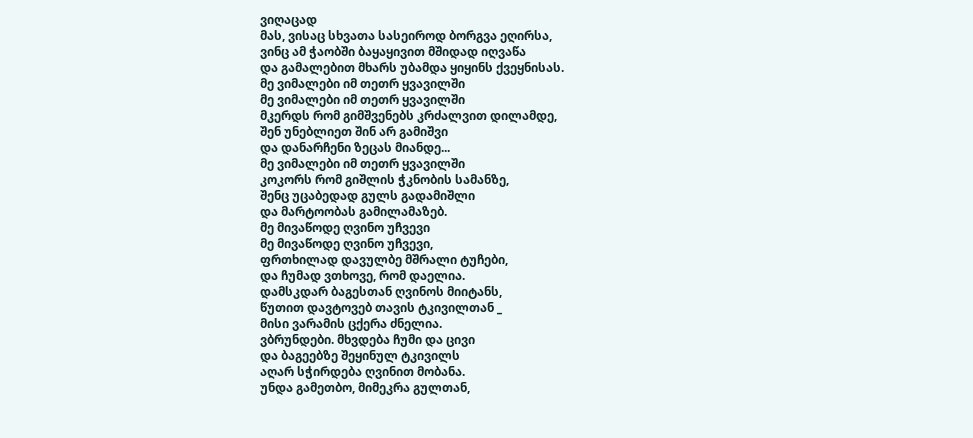ვიღაცად
მას, ვისაც სხვათა სასეიროდ ბორგვა ეღირსა,
ვინც ამ ჭაობში ბაყაყივით მშიდად იღვაწა
და გამალებით მხარს უბამდა ყიყინს ქვეყნისას.
მე ვიმალები იმ თეთრ ყვავილში
მე ვიმალები იმ თეთრ ყვავილში
მკერდს რომ გიმშვენებს კრძალვით დილამდე,
შენ უნებლიეთ შინ არ გამიშვი
და დანარჩენი ზეცას მიანდე...
მე ვიმალები იმ თეთრ ყვავილში
კოკორს რომ გიშლის ჭკნობის სამანზე,
შენც უცაბედად გულს გადამიშლი
და მარტოობას გამილამაზებ.
მე მივაწოდე ღვინო უჩვევი
მე მივაწოდე ღვინო უჩვევი,
ფრთხილად დავულბე მშრალი ტუჩები,
და ჩუმად ვთხოვე, რომ დაელია.
დამსკდარ ბაგესთან ღვინოს მიიტანს,
წუთით დავტოვებ თავის ტკივილთან _
მისი ვარამის ცქერა ძნელია.
ვბრუნდები. მხვდება ჩუმი და ცივი
და ბაგეებზე შეყინულ ტკივილს
აღარ სჭირდება ღვინით მობანა.
უნდა გამეთბო, მიმეკრა გულთან,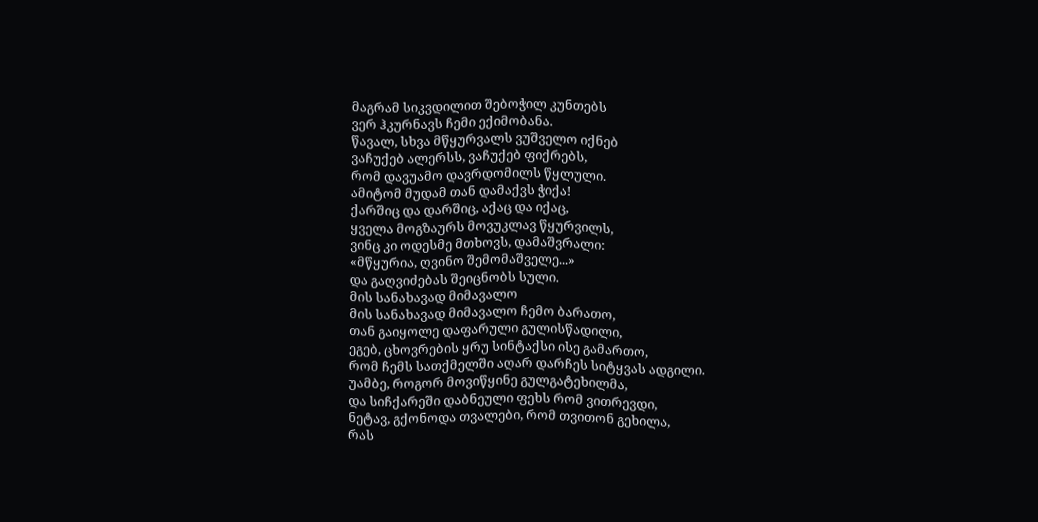მაგრამ სიკვდილით შებოჭილ კუნთებს
ვერ ჰკურნავს ჩემი ექიმობანა.
წავალ, სხვა მწყურვალს ვუშველო იქნებ
ვაჩუქებ ალერსს, ვაჩუქებ ფიქრებს,
რომ დავუამო დავრდომილს წყლული.
ამიტომ მუდამ თან დამაქვს ჭიქა!
ქარშიც და დარშიც, აქაც და იქაც,
ყველა მოგზაურს მოვუკლავ წყურვილს,
ვინც კი ოდესმე მთხოვს, დამაშვრალი:
«მწყურია, ღვინო შემომაშველე...»
და გაღვიძებას შეიცნობს სული.
მის სანახავად მიმავალო
მის სანახავად მიმავალო ჩემო ბარათო,
თან გაიყოლე დაფარული გულისწადილი,
ეგებ, ცხოვრების ყრუ სინტაქსი ისე გამართო,
რომ ჩემს სათქმელში აღარ დარჩეს სიტყვას ადგილი.
უამბე, როგორ მოვიწყინე გულგატეხილმა,
და სიჩქარეში დაბნეული ფეხს რომ ვითრევდი,
ნეტავ, გქონოდა თვალები, რომ თვითონ გეხილა,
რას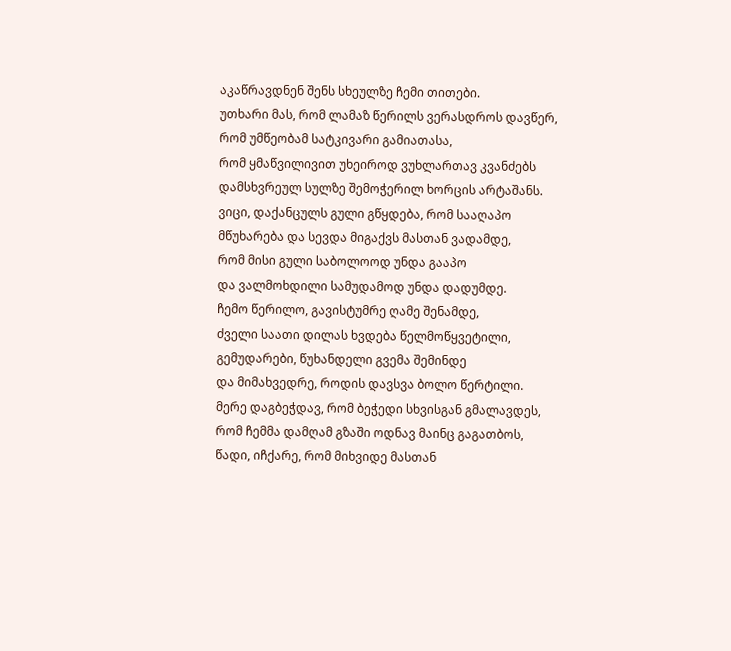აკაწრავდნენ შენს სხეულზე ჩემი თითები.
უთხარი მას, რომ ლამაზ წერილს ვერასდროს დავწერ,
რომ უმწეობამ სატკივარი გამიათასა,
რომ ყმაწვილივით უხეიროდ ვუხლართავ კვანძებს
დამსხვრეულ სულზე შემოჭერილ ხორცის არტაშანს.
ვიცი, დაქანცულს გული გწყდება, რომ სააღაპო
მწუხარება და სევდა მიგაქვს მასთან ვადამდე,
რომ მისი გული საბოლოოდ უნდა გააპო
და ვალმოხდილი სამუდამოდ უნდა დადუმდე.
ჩემო წერილო, გავისტუმრე ღამე შენამდე,
ძველი საათი დილას ხვდება წელმოწყვეტილი,
გემუდარები, წუხანდელი გვემა შემინდე
და მიმახვედრე, როდის დავსვა ბოლო წერტილი.
მერე დაგბეჭდავ, რომ ბეჭედი სხვისგან გმალავდეს,
რომ ჩემმა დამღამ გზაში ოდნავ მაინც გაგათბოს,
წადი, იჩქარე, რომ მიხვიდე მასთან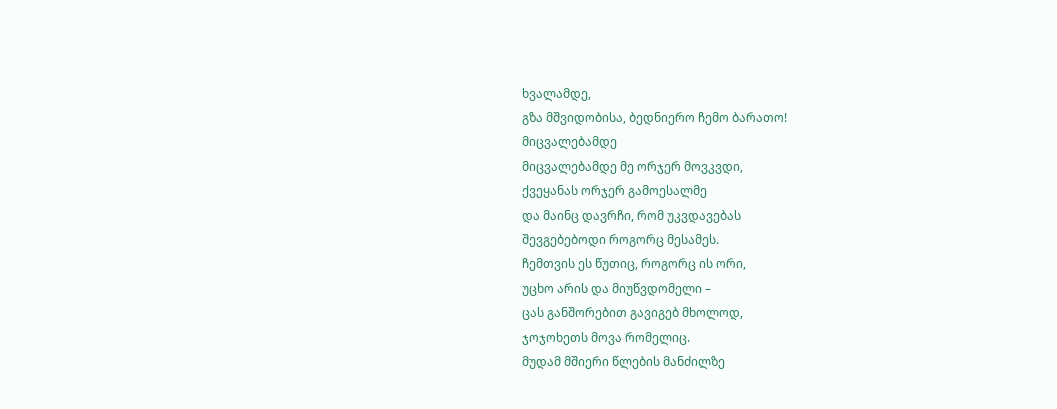ხვალამდე,
გზა მშვიდობისა, ბედნიერო ჩემო ბარათო!
მიცვალებამდე
მიცვალებამდე მე ორჯერ მოვკვდი,
ქვეყანას ორჯერ გამოესალმე
და მაინც დავრჩი, რომ უკვდავებას
შევგებებოდი როგორც მესამეს.
ჩემთვის ეს წუთიც, როგორც ის ორი,
უცხო არის და მიუწვდომელი –
ცას განშორებით გავიგებ მხოლოდ,
ჯოჯოხეთს მოვა რომელიც.
მუდამ მშიერი წლების მანძილზე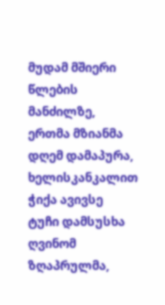მუდამ მშიერი წლების მანძილზე,
ერთმა მზიანმა დღემ დამაპურა,
ხელისკანკალით ჭიქა ავივსე
ტუჩი დამსუსხა ღვინომ ზღაპრულმა,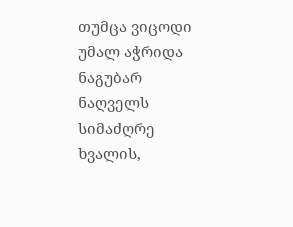თუმცა ვიცოდი უმალ აჭრიდა
ნაგუბარ ნაღველს სიმაძღრე ხვალის,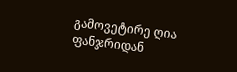გამოვეტირე ღია ფანჯრიდან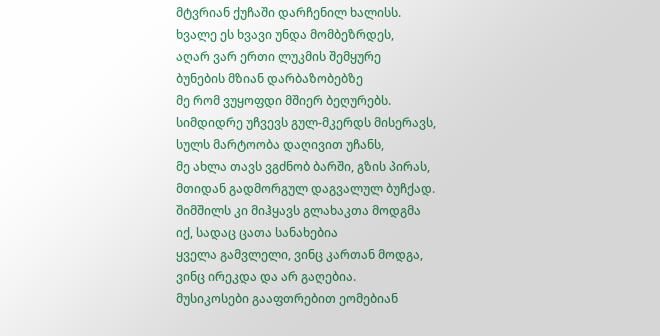მტვრიან ქუჩაში დარჩენილ ხალისს.
ხვალე ეს ხვავი უნდა მომბეზრდეს,
აღარ ვარ ერთი ლუკმის შემყურე
ბუნების მზიან დარბაზობებზე
მე რომ ვუყოფდი მშიერ ბეღურებს.
სიმდიდრე უჩვევს გულ-მკერდს მისერავს,
სულს მარტოობა დაღივით უჩანს,
მე ახლა თავს ვგძნობ ბარში, გზის პირას,
მთიდან გადმორგულ დაგვალულ ბუჩქად.
შიმშილს კი მიჰყავს გლახაკთა მოდგმა
იქ, სადაც ცათა სანახებია
ყველა გამვლელი, ვინც კართან მოდგა,
ვინც ირეკდა და არ გაღებია.
მუსიკოსები გააფთრებით ეომებიან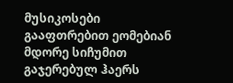მუსიკოსები გააფთრებით ეომებიან
მდორე სიჩუმით გაჯერებულ ჰაერს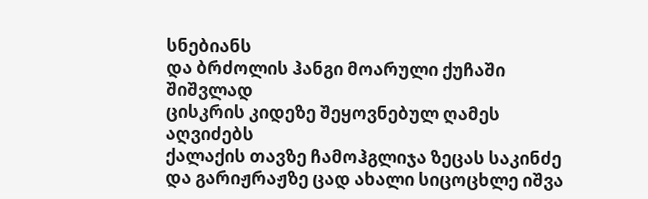სნებიანს
და ბრძოლის ჰანგი მოარული ქუჩაში შიშვლად
ცისკრის კიდეზე შეყოვნებულ ღამეს აღვიძებს
ქალაქის თავზე ჩამოჰგლიჯა ზეცას საკინძე
და გარიჟრაჟზე ცად ახალი სიცოცხლე იშვა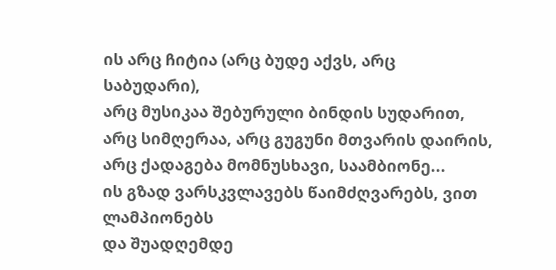ის არც ჩიტია (არც ბუდე აქვს, არც საბუდარი),
არც მუსიკაა შებურული ბინდის სუდარით,
არც სიმღერაა, არც გუგუნი მთვარის დაირის,
არც ქადაგება მომნუსხავი, საამბიონე...
ის გზად ვარსკვლავებს წაიმძღვარებს, ვით ლამპიონებს
და შუადღემდე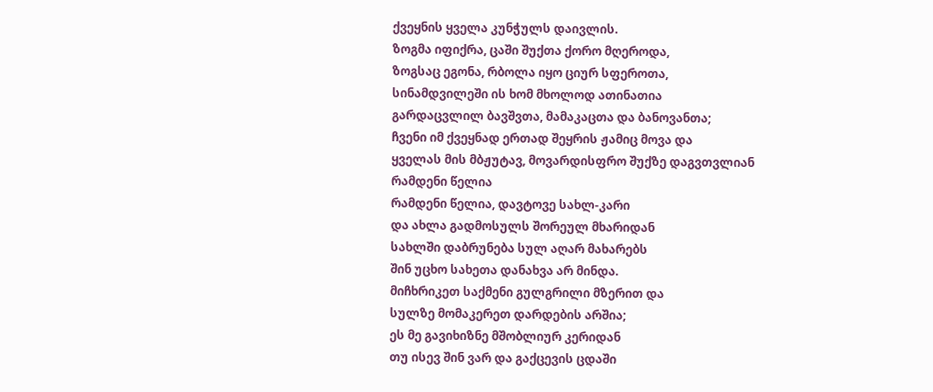ქვეყნის ყველა კუნჭულს დაივლის.
ზოგმა იფიქრა, ცაში შუქთა ქორო მღეროდა,
ზოგსაც ეგონა, რბოლა იყო ციურ სფეროთა,
სინამდვილეში ის ხომ მხოლოდ ათინათია
გარდაცვლილ ბავშვთა, მამაკაცთა და ბანოვანთა;
ჩვენი იმ ქვეყნად ერთად შეყრის ჟამიც მოვა და
ყველას მის მბჟუტავ, მოვარდისფრო შუქზე დაგვთვლიან
რამდენი წელია
რამდენი წელია, დავტოვე სახლ-კარი
და ახლა გადმოსულს შორეულ მხარიდან
სახლში დაბრუნება სულ აღარ მახარებს
შინ უცხო სახეთა დანახვა არ მინდა.
მიჩხრიკეთ საქმენი გულგრილი მზერით და
სულზე მომაკერეთ დარდების არშია;
ეს მე გავიხიზნე მშობლიურ კერიდან
თუ ისევ შინ ვარ და გაქცევის ცდაში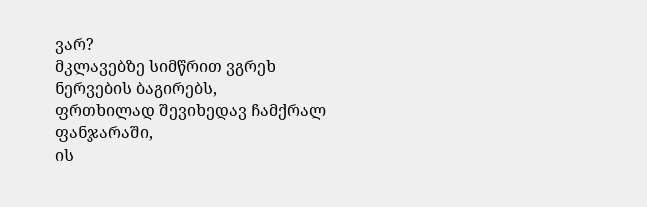ვარ?
მკლავებზე სიმწრით ვგრეხ ნერვების ბაგირებს,
ფრთხილად შევიხედავ ჩამქრალ ფანჯარაში,
ის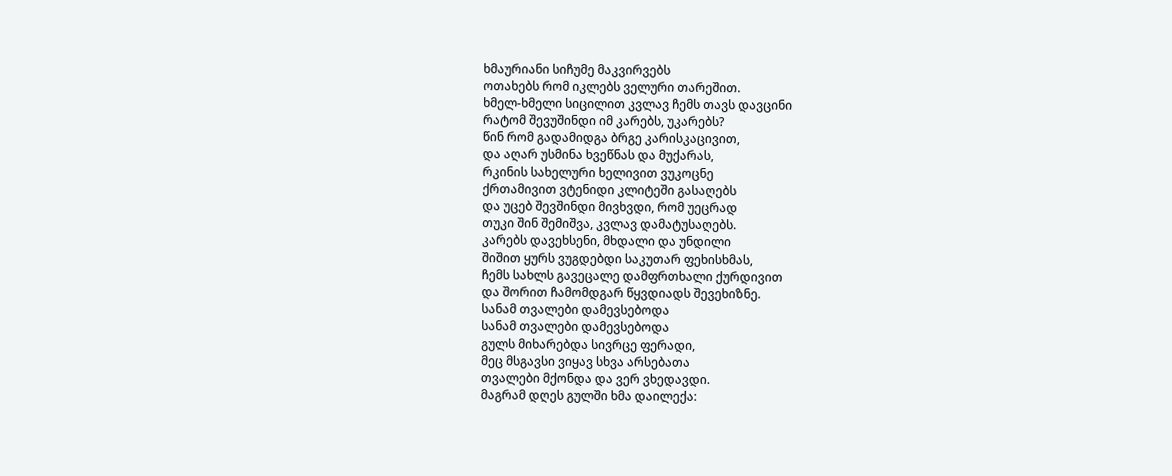ხმაურიანი სიჩუმე მაკვირვებს
ოთახებს რომ იკლებს ველური თარეშით.
ხმელ-ხმელი სიცილით კვლავ ჩემს თავს დავცინი
რატომ შევუშინდი იმ კარებს, უკარებს?
წინ რომ გადამიდგა ბრგე კარისკაცივით,
და აღარ უსმინა ხვეწნას და მუქარას,
რკინის სახელური ხელივით ვუკოცნე
ქრთამივით ვტენიდი კლიტეში გასაღებს
და უცებ შევშინდი მივხვდი, რომ უეცრად
თუკი შინ შემიშვა, კვლავ დამატუსაღებს.
კარებს დავეხსენი, მხდალი და უნდილი
შიშით ყურს ვუგდებდი საკუთარ ფეხისხმას,
ჩემს სახლს გავეცალე დამფრთხალი ქურდივით
და შორით ჩამომდგარ წყვდიადს შევეხიზნე.
სანამ თვალები დამევსებოდა
სანამ თვალები დამევსებოდა
გულს მიხარებდა სივრცე ფერადი,
მეც მსგავსი ვიყავ სხვა არსებათა
თვალები მქონდა და ვერ ვხედავდი.
მაგრამ დღეს გულში ხმა დაილექა: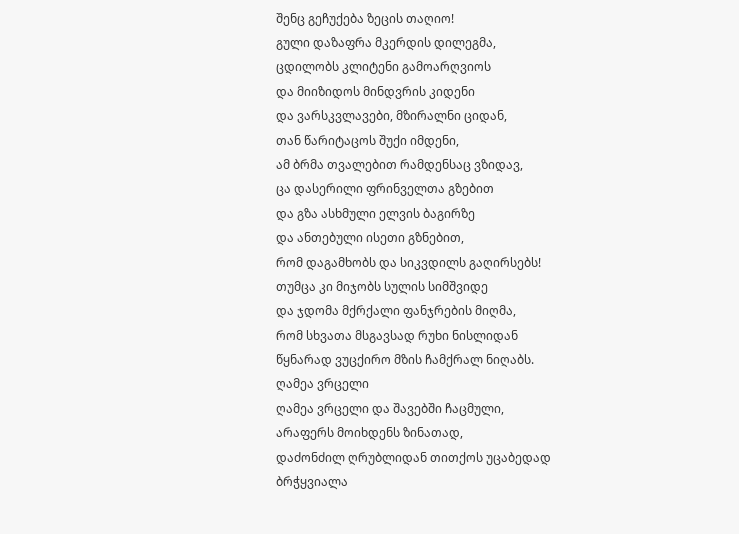შენც გეჩუქება ზეცის თაღიო!
გული დაზაფრა მკერდის დილეგმა,
ცდილობს კლიტენი გამოარღვიოს
და მიიზიდოს მინდვრის კიდენი
და ვარსკვლავები, მზირალნი ციდან,
თან წარიტაცოს შუქი იმდენი,
ამ ბრმა თვალებით რამდენსაც ვზიდავ,
ცა დასერილი ფრინველთა გზებით
და გზა ასხმული ელვის ბაგირზე
და ანთებული ისეთი გზნებით,
რომ დაგამხობს და სიკვდილს გაღირსებს!
თუმცა კი მიჯობს სულის სიმშვიდე
და ჯდომა მქრქალი ფანჯრების მიღმა,
რომ სხვათა მსგავსად რუხი ნისლიდან
წყნარად ვუცქირო მზის ჩამქრალ ნიღაბს.
ღამეა ვრცელი
ღამეა ვრცელი და შავებში ჩაცმული,
არაფერს მოიხდენს ზინათად,
დაძონძილ ღრუბლიდან თითქოს უცაბედად
ბრჭყვიალა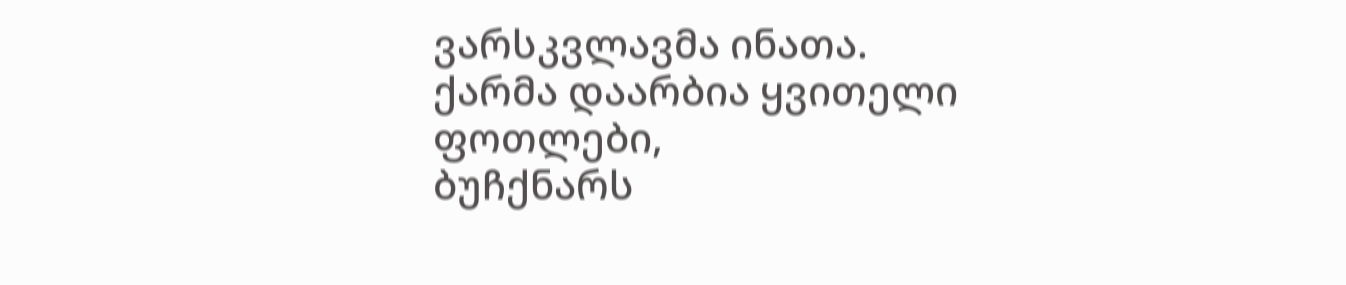ვარსკვლავმა ინათა.
ქარმა დაარბია ყვითელი ფოთლები,
ბუჩქნარს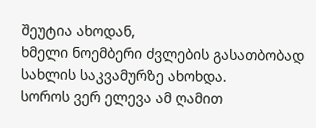შეუტია ახოდან,
ხმელი ნოემბერი ძვლების გასათბობად
სახლის საკვამურზე ახოხდა.
სოროს ვერ ელევა ამ ღამით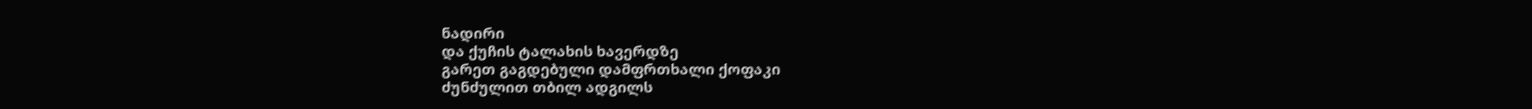ნადირი
და ქუჩის ტალახის ხავერდზე
გარეთ გაგდებული დამფრთხალი ქოფაკი
ძუნძულით თბილ ადგილს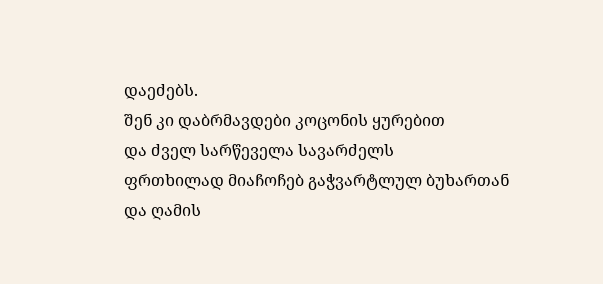დაეძებს.
შენ კი დაბრმავდები კოცონის ყურებით
და ძველ სარწეველა სავარძელს
ფრთხილად მიაჩოჩებ გაჭვარტლულ ბუხართან
და ღამის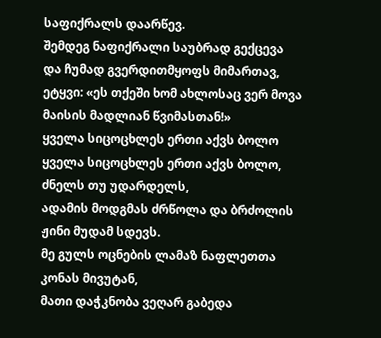საფიქრალს დაარწევ.
შემდეგ ნაფიქრალი საუბრად გექცევა
და ჩუმად გვერდითმყოფს მიმართავ,
ეტყვი: «ეს თქეში ხომ ახლოსაც ვერ მოვა
მაისის მადლიან წვიმასთან!»
ყველა სიცოცხლეს ერთი აქვს ბოლო
ყველა სიცოცხლეს ერთი აქვს ბოლო,
ძნელს თუ უდარდელს,
ადამის მოდგმას ძრწოლა და ბრძოლის
ჟინი მუდამ სდევს.
მე გულს ოცნების ლამაზ ნაფლეთთა
კონას მივუტან,
მათი დაჭკნობა ვეღარ გაბედა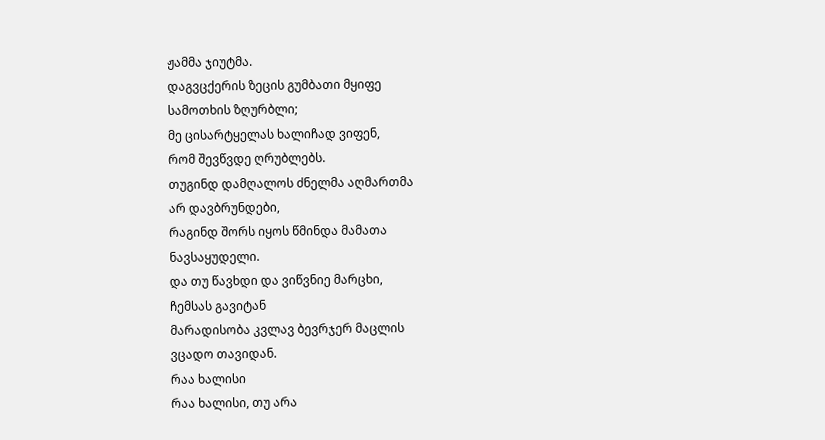ჟამმა ჯიუტმა.
დაგვცქერის ზეცის გუმბათი მყიფე
სამოთხის ზღურბლი;
მე ცისარტყელას ხალიჩად ვიფენ,
რომ შევწვდე ღრუბლებს.
თუგინდ დამღალოს ძნელმა აღმართმა
არ დავბრუნდები,
რაგინდ შორს იყოს წმინდა მამათა
ნავსაყუდელი.
და თუ წავხდი და ვიწვნიე მარცხი,
ჩემსას გავიტან
მარადისობა კვლავ ბევრჯერ მაცლის
ვცადო თავიდან.
რაა ხალისი
რაა ხალისი, თუ არა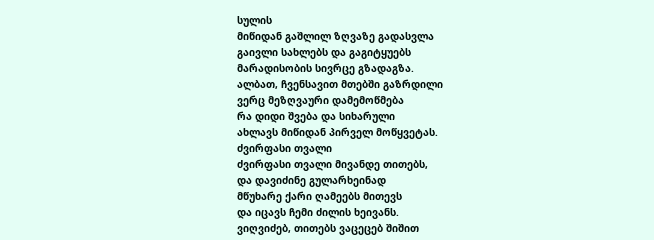სულის
მიწიდან გაშლილ ზღვაზე გადასვლა
გაივლი სახლებს და გაგიტყუებს
მარადისობის სივრცე გზადაგზა.
ალბათ, ჩვენსავით მთებში გაზრდილი
ვერც მეზღვაური დამემოწმება
რა დიდი შვება და სიხარული
ახლავს მიწიდან პირველ მოწყვეტას.
ძვირფასი თვალი
ძვირფასი თვალი მივანდე თითებს,
და დავიძინე გულარხეინად
მწუხარე ქარი ღამეებს მითევს
და იცავს ჩემი ძილის ხეივანს.
ვიღვიძებ, თითებს ვაცეცებ შიშით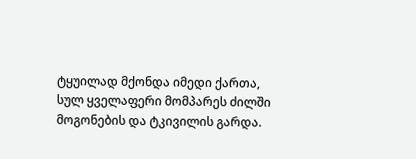ტყუილად მქონდა იმედი ქართა,
სულ ყველაფერი მომპარეს ძილში
მოგონების და ტკივილის გარდა.